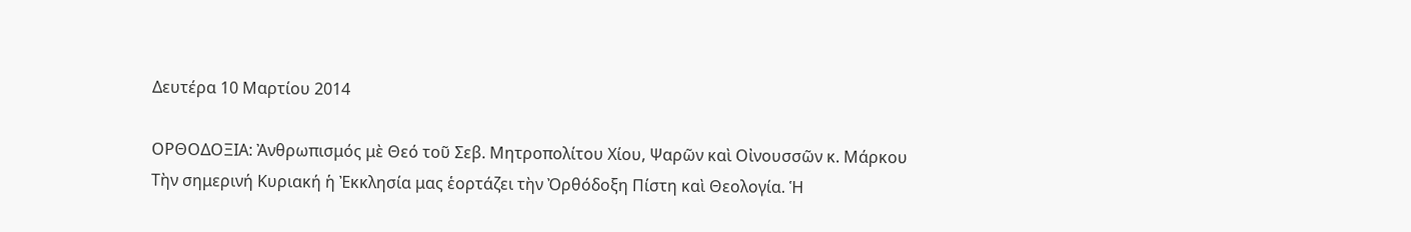Δευτέρα 10 Μαρτίου 2014

ΟΡΘΟΔΟΞΙΑ: Ἀνθρωπισμός μὲ Θεό τοῦ Σεβ. Μητροπολίτου Χίου, Ψαρῶν καὶ Οἰνουσσῶν κ. Μάρκου
Τὴν σημερινή Κυριακή ἡ Ἐκκλησία μας ἑορτάζει τὴν Ὀρθόδοξη Πίστη καὶ Θεολογία. Ἡ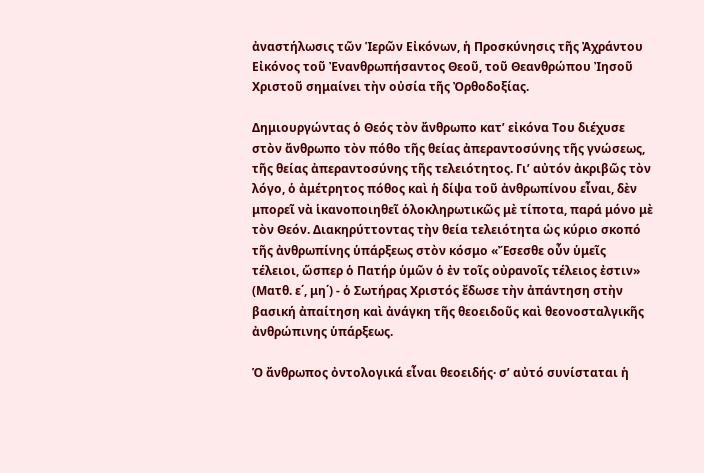ἀναστήλωσις τῶν Ἱερῶν Εἰκόνων, ἡ Προσκύνησις τῆς Ἀχράντου Εἰκόνος τοῦ Ἐνανθρωπήσαντος Θεοῦ, τοῦ Θεανθρώπου Ἰησοῦ Χριστοῦ σημαίνει τὴν οὐσία τῆς Ὀρθοδοξίας.

Δημιουργώντας ὁ Θεός τὸν ἄνθρωπο κατ’ εἰκόνα Του διέχυσε στὸν ἄνθρωπο τὸν πόθο τῆς θείας ἀπεραντοσύνης τῆς γνώσεως, τῆς θείας ἀπεραντοσύνης τῆς τελειότητος. Γι’ αὐτόν ἀκριβῶς τὸν λόγο, ὁ ἀμέτρητος πόθος καὶ ἡ δίψα τοῦ ἀνθρωπίνου εἶναι, δὲν μπορεῖ νὰ ἱκανοποιηθεῖ ὁλοκληρωτικῶς μὲ τίποτα, παρά μόνο μὲ τὸν Θεόν. Διακηρύττοντας τὴν θεία τελειότητα ὡς κύριο σκοπό τῆς ἀνθρωπίνης ὑπάρξεως στὸν κόσμο «Ἔσεσθε οὖν ὑμεῖς τέλειοι, ὥσπερ ὁ Πατήρ ὑμῶν ὁ ἐν τοῖς οὐρανοῖς τέλειος ἐστιν» (Ματθ. ε΄, μη΄) - ὁ Σωτήρας Χριστός ἔδωσε τὴν ἀπάντηση στὴν βασική ἀπαίτηση καὶ ἀνάγκη τῆς θεοειδοῦς καὶ θεονοσταλγικῆς ἀνθρώπινης ὑπάρξεως.

Ὁ ἄνθρωπος ὀντολογικά εἶναι θεοειδής· σ’ αὐτό συνίσταται ἡ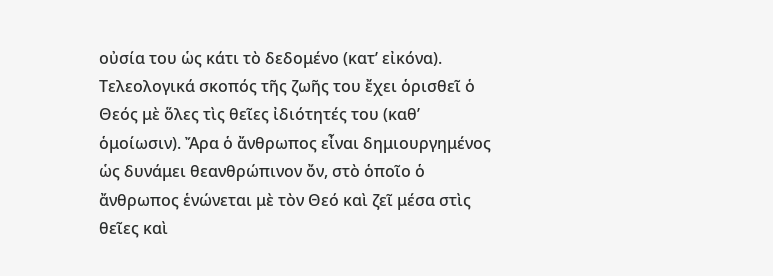οὐσία του ὡς κάτι τὸ δεδομένο (κατ’ εἰκόνα). Τελεολογικά σκοπός τῆς ζωῆς του ἔχει ὁρισθεῖ ὁ Θεός μὲ ὅλες τὶς θεῖες ἰδιότητές του (καθ’ ὁμοίωσιν). Ἄρα ὁ ἄνθρωπος εἶναι δημιουργημένος ὡς δυνάμει θεανθρώπινον ὄν, στὸ ὁποῖο ὁ ἄνθρωπος ἑνώνεται μὲ τὸν Θεό καὶ ζεῖ μέσα στὶς θεῖες καὶ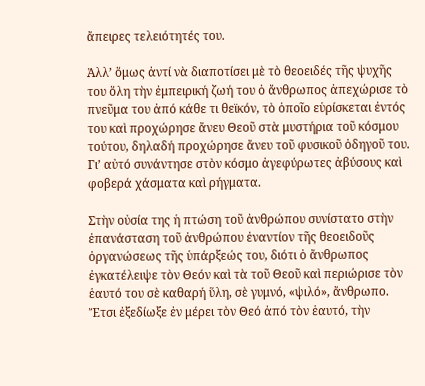ἄπειρες τελειότητές του.

Ἀλλ’ ὅμως ἀντί νὰ διαποτίσει μὲ τὸ θεοειδές τῆς ψυχῆς του ὅλη τὴν ἐμπειρική ζωή του ὁ ἄνθρωπος ἀπεχώρισε τὸ πνεῦμα του ἀπό κάθε τι θεϊκόν, τὸ ὁποῖο εὑρίσκεται ἐντός του καὶ προχώρησε ἄνευ Θεοῦ στὰ μυστήρια τοῦ κόσμου τούτου, δηλαδή προχώρησε ἄνευ τοῦ φυσικοῦ ὁδηγοῦ του. Γι’ αὐτό συνάντησε στὸν κόσμο ἀγεφύρωτες ἀβύσους καὶ φοβερά χάσματα καὶ ρήγματα.

Στὴν οὐσία της ἡ πτώση τοῦ ἀνθρώπου συνίστατο στὴν ἐπανάσταση τοῦ ἀνθρώπου ἐναντίον τῆς θεοειδοῦς ὀργανώσεως τῆς ὑπάρξεώς του, διότι ὁ ἄνθρωπος ἐγκατέλειψε τὸν Θεόν καὶ τὰ τοῦ Θεοῦ καὶ περιώρισε τὸν ἑαυτό του σὲ καθαρή ὕλη, σὲ γυμνό, «ψιλό», ἄνθρωπο. Ἔτσι ἐξεδίωξε ἐν μέρει τὸν Θεό ἀπό τὸν ἑαυτό, τὴν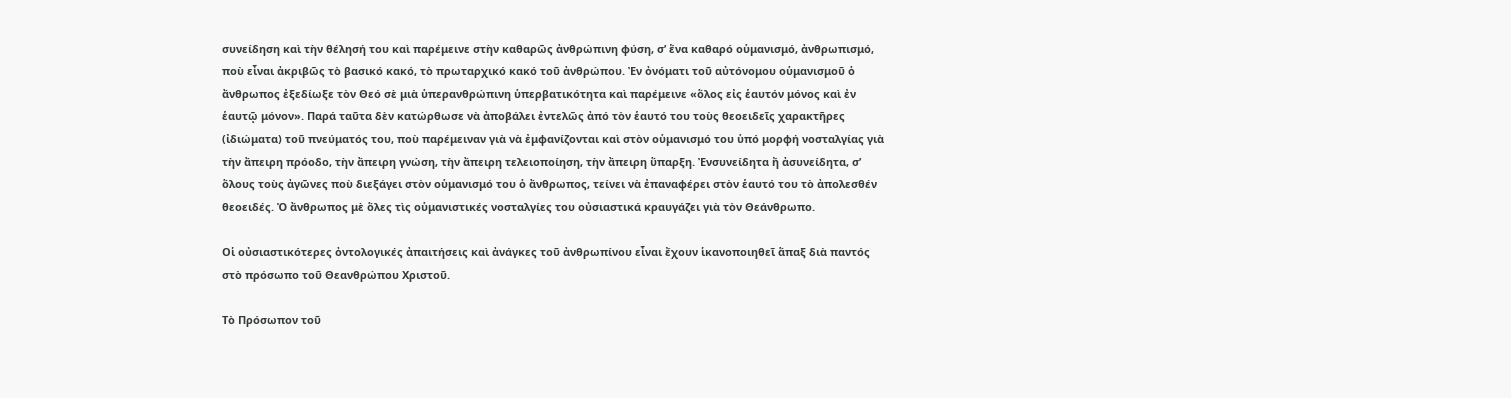συνείδηση καὶ τὴν θέλησή του καὶ παρέμεινε στὴν καθαρῶς ἀνθρώπινη φύση, σ’ ἕνα καθαρό οὑμανισμό, ἀνθρωπισμό, ποὺ εἶναι ἀκριβῶς τὸ βασικό κακό, τὸ πρωταρχικό κακό τοῦ ἀνθρώπου. Ἐν ὀνόματι τοῦ αὐτόνομου οὑμανισμοῦ ὁ ἄνθρωπος ἐξεδίωξε τὸν Θεό σὲ μιὰ ὑπερανθρώπινη ὑπερβατικότητα καὶ παρέμεινε «ὅλος εἰς ἑαυτόν μόνος καὶ ἐν ἑαυτῷ μόνον». Παρά ταῦτα δὲν κατώρθωσε νὰ ἀποβάλει ἐντελῶς ἀπό τὸν ἑαυτό του τοὺς θεοειδεῖς χαρακτῆρες (ἰδιώματα) τοῦ πνεύματός του, ποὺ παρέμειναν γιὰ νὰ ἐμφανίζονται καὶ στὸν οὑμανισμό του ὑπό μορφή νοσταλγίας γιὰ τὴν ἄπειρη πρόοδο, τὴν ἄπειρη γνώση, τὴν ἄπειρη τελειοποίηση, τὴν ἄπειρη ὕπαρξη. Ἐνσυνείδητα ἤ ἀσυνείδητα, σ’ ὅλους τοὺς ἀγῶνες ποὺ διεξάγει στὸν οὑμανισμό του ὁ ἄνθρωπος, τείνει νὰ ἐπαναφέρει στὸν ἑαυτό του τὸ ἀπολεσθέν θεοειδές. Ὁ ἄνθρωπος μὲ ὅλες τὶς οὑμανιστικές νοσταλγίες του οὐσιαστικά κραυγάζει γιὰ τὸν Θεάνθρωπο.

Οἱ οὐσιαστικότερες ὀντολογικές ἀπαιτήσεις καὶ ἀνάγκες τοῦ ἀνθρωπίνου εἶναι ἔχουν ἱκανοποιηθεῖ ἅπαξ διὰ παντός στὸ πρόσωπο τοῦ Θεανθρώπου Χριστοῦ.

Τὸ Πρόσωπον τοῦ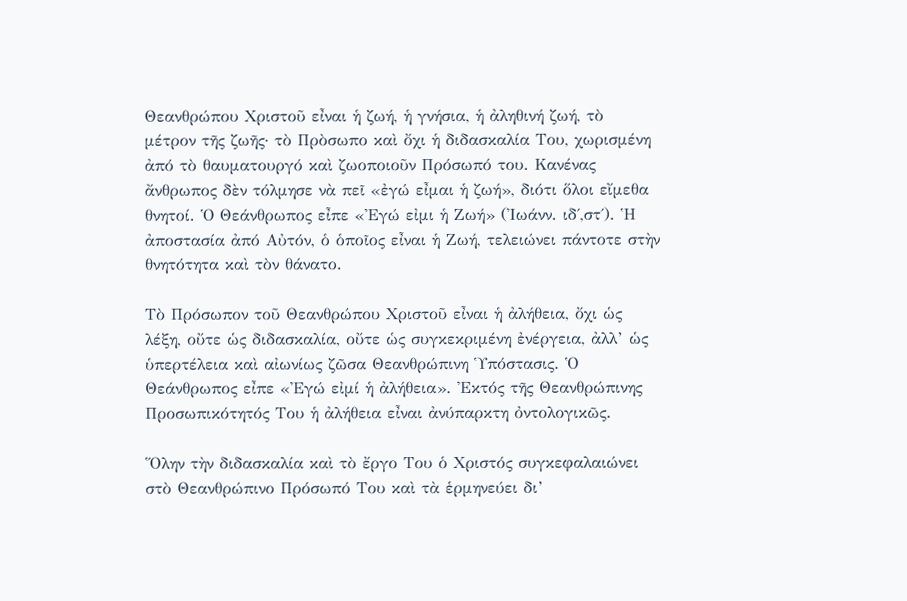Θεανθρώπου Χριστοῦ εἶναι ἡ ζωή, ἡ γνήσια, ἡ ἀληθινή ζωή, τὸ μέτρον τῆς ζωῆς· τὸ Πρὸσωπο καὶ ὄχι ἡ διδασκαλία Του, χωρισμένη ἀπό τὸ θαυματουργό καὶ ζωοποιοῦν Πρόσωπό του. Κανένας ἄνθρωπος δὲν τόλμησε νὰ πεῖ «ἐγώ εἶμαι ἡ ζωή», διότι ὅλοι εἴμεθα θνητοί. Ὁ Θεάνθρωπος εἶπε «Ἐγώ εἰμι ἡ Ζωή» (Ἰωάνν. ιδ΄,στ΄). Ἡ ἀποστασία ἀπό Αὐτόν, ὁ ὁποῖος εἶναι ἡ Ζωή, τελειώνει πάντοτε στὴν θνητότητα καὶ τὸν θάνατο.

Τὸ Πρόσωπον τοῦ Θεανθρώπου Χριστοῦ εἶναι ἡ ἀλήθεια, ὄχι ὡς λέξη, οὔτε ὡς διδασκαλία, οὔτε ὡς συγκεκριμένη ἐνέργεια, ἀλλ’ ὡς ὑπερτέλεια καὶ αἰωνίως ζῶσα Θεανθρώπινη Ὑπόστασις. Ὁ Θεάνθρωπος εἶπε «Ἐγώ εἰμί ἡ ἀλήθεια». Ἐκτός τῆς Θεανθρώπινης Προσωπικότητός Του ἡ ἀλήθεια εἶναι ἀνύπαρκτη ὀντολογικῶς.

Ὅλην τὴν διδασκαλία καὶ τὸ ἔργο Του ὁ Χριστός συγκεφαλαιώνει στὸ Θεανθρώπινο Πρόσωπό Του καὶ τὰ ἑρμηνεύει δι’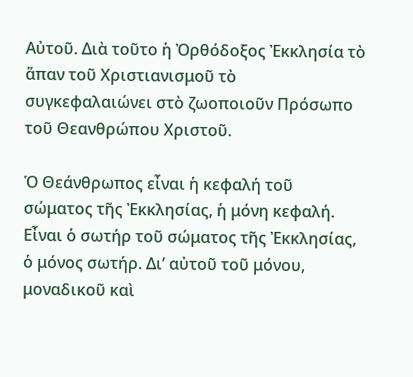Αὐτοῦ. Διὰ τοῦτο ἡ Ὀρθόδοξος Ἐκκλησία τὸ ἅπαν τοῦ Χριστιανισμοῦ τὸ συγκεφαλαιώνει στὸ ζωοποιοῦν Πρόσωπο τοῦ Θεανθρώπου Χριστοῦ.

Ὁ Θεάνθρωπος εἶναι ἡ κεφαλή τοῦ σώματος τῆς Ἐκκλησίας, ἡ μόνη κεφαλή. Εἶναι ὁ σωτήρ τοῦ σώματος τῆς Ἐκκλησίας, ὁ μόνος σωτήρ. Δι’ αὐτοῦ τοῦ μόνου, μοναδικοῦ καὶ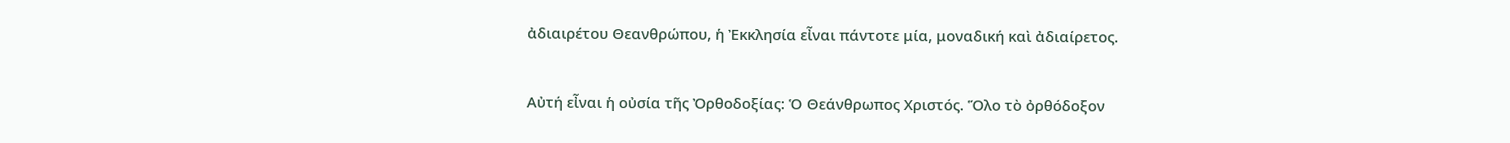ἀδιαιρέτου Θεανθρώπου, ἡ Ἐκκλησία εἶναι πάντοτε μία, μοναδική καὶ ἀδιαίρετος.

Αὐτή εἶναι ἡ οὐσία τῆς Ὀρθοδοξίας: Ὁ Θεάνθρωπος Χριστός. Ὅλο τὸ ὀρθόδοξον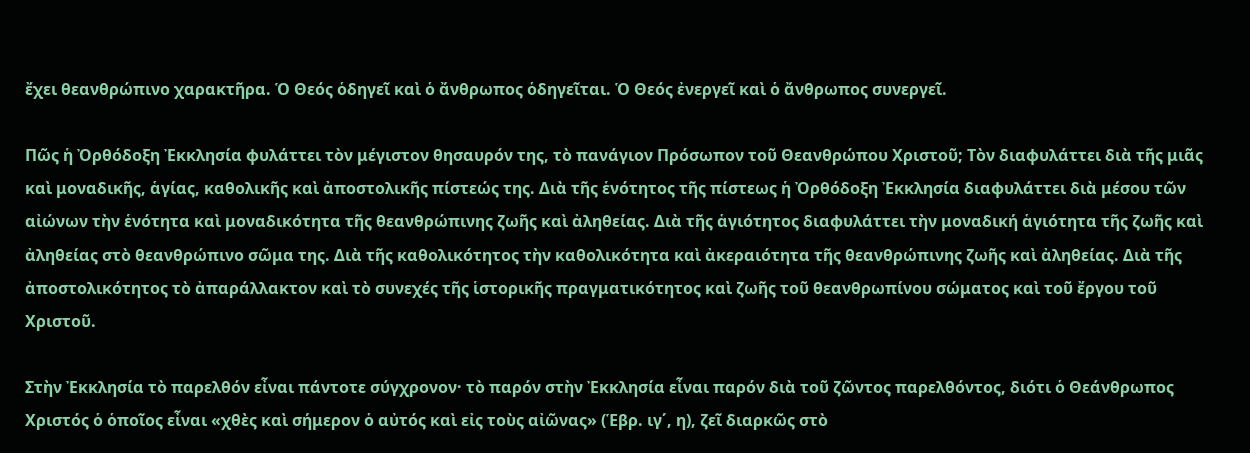ἔχει θεανθρώπινο χαρακτῆρα. Ὁ Θεός ὁδηγεῖ καὶ ὁ ἄνθρωπος ὁδηγεῖται. Ὁ Θεός ἐνεργεῖ καὶ ὁ ἄνθρωπος συνεργεῖ.

Πῶς ἡ Ὀρθόδοξη Ἐκκλησία φυλάττει τὸν μέγιστον θησαυρόν της, τὸ πανάγιον Πρόσωπον τοῦ Θεανθρώπου Χριστοῦ; Τὸν διαφυλάττει διὰ τῆς μιᾶς καὶ μοναδικῆς, ἁγίας, καθολικῆς καὶ ἀποστολικῆς πίστεώς της. Διὰ τῆς ἑνότητος τῆς πίστεως ἡ Ὀρθόδοξη Ἐκκλησία διαφυλάττει διὰ μέσου τῶν αἰώνων τὴν ἑνότητα καὶ μοναδικότητα τῆς θεανθρώπινης ζωῆς καὶ ἀληθείας. Διὰ τῆς ἁγιότητος διαφυλάττει τὴν μοναδική ἁγιότητα τῆς ζωῆς καὶ ἀληθείας στὸ θεανθρώπινο σῶμα της. Διὰ τῆς καθολικότητος τὴν καθολικότητα καὶ ἀκεραιότητα τῆς θεανθρώπινης ζωῆς καὶ ἀληθείας. Διὰ τῆς ἀποστολικότητος τὸ ἀπαράλλακτον καὶ τὸ συνεχές τῆς ἱστορικῆς πραγματικότητος καὶ ζωῆς τοῦ θεανθρωπίνου σώματος καὶ τοῦ ἔργου τοῦ Χριστοῦ.

Στὴν Ἐκκλησία τὸ παρελθόν εἶναι πάντοτε σύγχρονον· τὸ παρόν στὴν Ἐκκλησία εἶναι παρόν διὰ τοῦ ζῶντος παρελθόντος, διότι ὁ Θεάνθρωπος Χριστός ὁ ὁποῖος εἶναι «χθὲς καὶ σήμερον ὁ αὐτός καὶ εἰς τοὺς αἰῶνας» (Ἑβρ. ιγ΄, η), ζεῖ διαρκῶς στὸ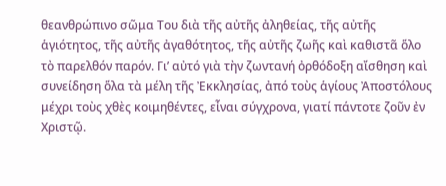θεανθρώπινο σῶμα Του διὰ τῆς αὐτῆς ἀληθείας, τῆς αὐτῆς ἁγιότητος, τῆς αὐτῆς ἀγαθότητος, τῆς αὐτῆς ζωῆς καὶ καθιστᾶ ὅλο τὸ παρελθόν παρόν. Γι’ αὐτό γιὰ τὴν ζωντανή ὀρθόδοξη αἴσθηση καὶ συνείδηση ὅλα τὰ μέλη τῆς Ἐκκλησίας, ἀπό τοὺς ἁγίους Ἀποστόλους μέχρι τοὺς χθὲς κοιμηθέντες, εἶναι σύγχρονα, γιατί πάντοτε ζοῦν ἐν Χριστῷ.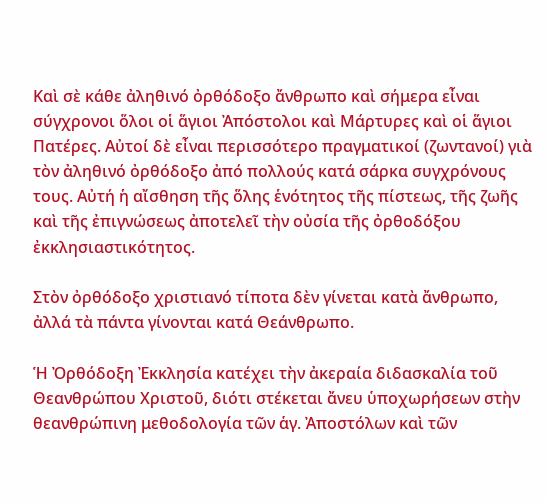Καὶ σὲ κάθε ἀληθινό ὀρθόδοξο ἄνθρωπο καὶ σήμερα εἶναι σύγχρονοι ὅλοι οἱ ἅγιοι Ἀπόστολοι καὶ Μάρτυρες καὶ οἱ ἅγιοι Πατέρες. Αὐτοί δὲ εἶναι περισσότερο πραγματικοί (ζωντανοί) γιὰ τὸν ἀληθινό ὀρθόδοξο ἀπό πολλούς κατά σάρκα συγχρόνους τους. Αὐτή ἡ αἴσθηση τῆς ὅλης ἑνότητος τῆς πίστεως, τῆς ζωῆς καὶ τῆς ἐπιγνώσεως ἀποτελεῖ τὴν οὐσία τῆς ὀρθοδόξου ἐκκλησιαστικότητος.

Στὸν ὀρθόδοξο χριστιανό τίποτα δὲν γίνεται κατὰ ἄνθρωπο, ἀλλά τὰ πάντα γίνονται κατά Θεάνθρωπο.

Ἡ Ὀρθόδοξη Ἐκκλησία κατέχει τὴν ἀκεραία διδασκαλία τοῦ Θεανθρώπου Χριστοῦ, διότι στέκεται ἄνευ ὑποχωρήσεων στὴν θεανθρώπινη μεθοδολογία τῶν ἁγ. Ἀποστόλων καὶ τῶν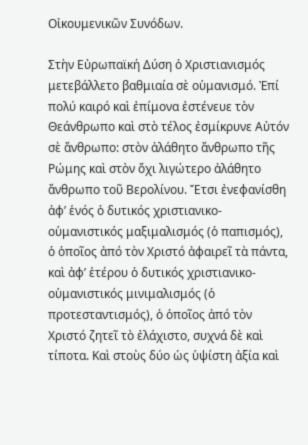Οἰκουμενικῶν Συνόδων.

Στὴν Εὐρωπαϊκή Δύση ὁ Χριστιανισμός μετεβάλλετο βαθμιαία σὲ οὑμανισμό. Ἐπί πολύ καιρό καὶ ἐπίμονα ἐστένευε τὸν Θεάνθρωπο καὶ στὸ τέλος ἐσμίκρυνε Αὐτόν σὲ ἄνθρωπο: στὸν ἀλάθητο ἄνθρωπο τῆς Ρώμης καὶ στὸν ὄχι λιγώτερο ἀλάθητο ἄνθρωπο τοῦ Βερολίνου. Ἔτσι ἐνεφανίσθη ἀφ’ ἑνός ὁ δυτικός χριστιανικο-οὑμανιστικός μαξιμαλισμός (ὁ παπισμός), ὁ ὁποῖος ἀπό τὸν Χριστό ἀφαιρεῖ τὰ πάντα, καὶ ἀφ’ ἑτέρου ὁ δυτικός χριστιανικο-οὑμανιστικός μινιμαλισμός (ὁ προτεσταντισμός), ὁ ὁποῖος ἀπό τὸν Χριστό ζητεῖ τὸ ἐλάχιστο, συχνά δὲ καὶ τίποτα. Καὶ στοὺς δύο ὡς ὑψίστη ἀξία καὶ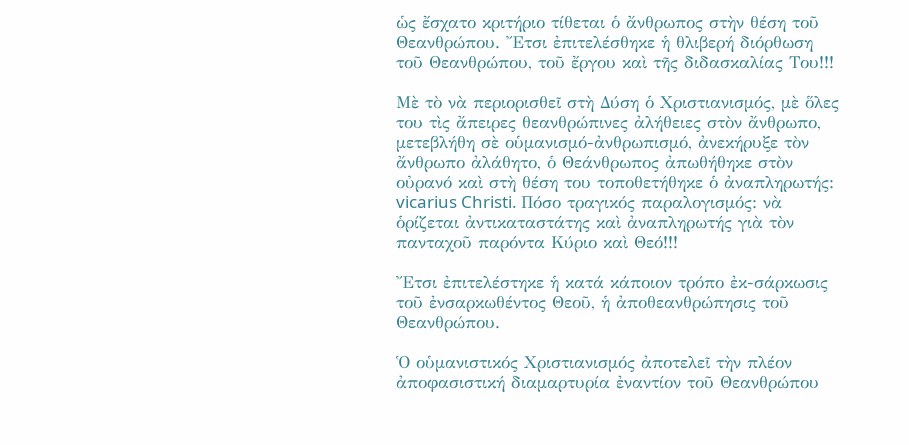ὡς ἔσχατο κριτήριο τίθεται ὁ ἄνθρωπος στὴν θέση τοῦ Θεανθρώπου. Ἔτσι ἐπιτελέσθηκε ἡ θλιβερή διόρθωση τοῦ Θεανθρώπου, τοῦ ἔργου καὶ τῆς διδασκαλίας Του!!!

Μὲ τὸ νὰ περιορισθεῖ στὴ Δύση ὁ Χριστιανισμός, μὲ ὅλες του τὶς ἄπειρες θεανθρώπινες ἀλήθειες στὸν ἄνθρωπο, μετεβλήθη σὲ οὑμανισμό-ἀνθρωπισμό, ἀνεκήρυξε τὸν ἄνθρωπο ἀλάθητο, ὁ Θεάνθρωπος ἀπωθήθηκε στὸν οὐρανό καὶ στὴ θέση του τοποθετήθηκε ὁ ἀναπληρωτής: vicarius Christi. Πόσο τραγικός παραλογισμός: νὰ ὁρίζεται ἀντικαταστάτης καὶ ἀναπληρωτής γιὰ τὸν πανταχοῦ παρόντα Κύριο καὶ Θεό!!!

Ἔτσι ἐπιτελέστηκε ἡ κατά κάποιον τρόπο ἐκ-σάρκωσις τοῦ ἐνσαρκωθέντος Θεοῦ, ἡ ἀποθεανθρώπησις τοῦ Θεανθρώπου.

Ὁ οὑμανιστικός Χριστιανισμός ἀποτελεῖ τὴν πλέον ἀποφασιστική διαμαρτυρία ἐναντίον τοῦ Θεανθρώπου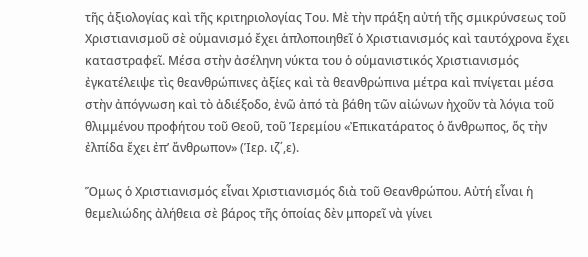τῆς ἀξιολογίας καὶ τῆς κριτηριολογίας Του. Μὲ τὴν πράξη αὐτή τῆς σμικρύνσεως τοῦ Χριστιανισμοῦ σὲ οὑμανισμό ἔχει ἁπλοποιηθεῖ ὁ Χριστιανισμός καὶ ταυτόχρονα ἔχει καταστραφεῖ. Μέσα στὴν ἀσέληνη νύκτα του ὁ οὑμανιστικός Χριστιανισμός ἐγκατέλειψε τὶς θεανθρώπινες ἀξίες καὶ τὰ θεανθρώπινα μέτρα καὶ πνίγεται μέσα στὴν ἀπόγνωση καὶ τὸ ἀδιέξοδο, ἐνῶ ἀπό τὰ βάθη τῶν αἰώνων ἠχοῦν τὰ λόγια τοῦ θλιμμένου προφήτου τοῦ Θεοῦ, τοῦ Ἱερεμίου «Ἐπικατάρατος ὁ ἄνθρωπος, ὅς τὴν ἐλπίδα ἔχει ἐπ’ ἄνθρωπον» (Ἱερ. ιζ΄,ε).

Ὅμως ὁ Χριστιανισμός εἶναι Χριστιανισμός διὰ τοῦ Θεανθρώπου. Αὐτή εἶναι ἡ θεμελιώδης ἀλήθεια σὲ βάρος τῆς ὁποίας δὲν μπορεῖ νὰ γίνει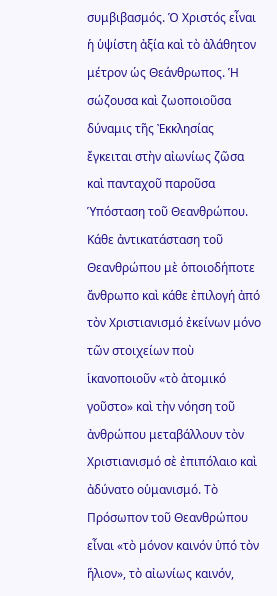συμβιβασμός. Ὁ Χριστός εἶναι ἡ ὑψίστη ἀξία καὶ τὸ ἀλάθητον μέτρον ὡς Θεάνθρωπος. Ἡ σώζουσα καὶ ζωοποιοῦσα δύναμις τῆς Ἐκκλησίας ἔγκειται στὴν αἰωνίως ζῶσα καὶ πανταχοῦ παροῦσα Ὑπόσταση τοῦ Θεανθρώπου. Κάθε ἀντικατάσταση τοῦ Θεανθρώπου μὲ ὁποιοδήποτε ἄνθρωπο καὶ κάθε ἐπιλογή ἀπό τὸν Χριστιανισμό ἐκείνων μόνο τῶν στοιχείων ποὺ ἱκανοποιοῦν «τὸ ἀτομικό γοῦστο» καὶ τὴν νόηση τοῦ ἀνθρώπου μεταβάλλουν τὸν Χριστιανισμό σὲ ἐπιπόλαιο καὶ ἀδύνατο οὑμανισμό. Τὸ Πρόσωπον τοῦ Θεανθρώπου εἶναι «τὸ μόνον καινόν ὑπό τὸν ἥλιον», τὸ αἰωνίως καινόν,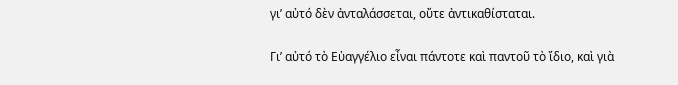γι’ αὐτό δὲν ἀνταλάσσεται, οὔτε ἀντικαθίσταται.

Γι’ αὐτό τὸ Εὐαγγέλιο εἶναι πάντοτε καὶ παντοῦ τὸ ἴδιο, καὶ γιὰ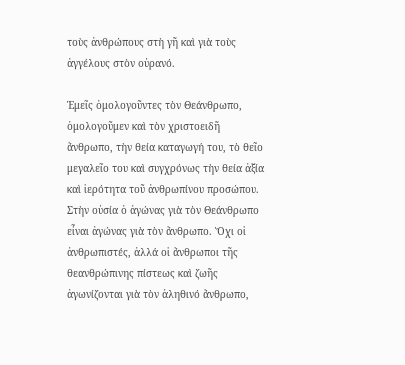τοὺς ἀνθρώπους στὴ γῆ καὶ γιὰ τοὺς ἀγγέλους στὸν οὐρανό.

Ἐμεῖς ὁμολογοῦντες τὸν Θεάνθρωπο, ὁμολογοῦμεν καὶ τὸν χριστοειδῆ ἄνθρωπο, τὴν θεία καταγωγή του, τὸ θεῖο μεγαλεῖο του καὶ συγχρόνως τὴν θεία ἀξία καὶ ἱερότητα τοῦ ἀνθρωπίνου προσώπου. Στὴν οὐσία ὁ ἀγώνας γιὰ τὸν Θεάνθρωπο εἶναι ἀγώνας γιὰ τὸν ἄνθρωπο. Ὄχι οἱ ἀνθρωπιστές, ἀλλά οἱ ἄνθρωποι τῆς θεανθρώπινης πίστεως καὶ ζωῆς ἀγωνίζονται γιὰ τὸν ἀληθινό ἄνθρωπο,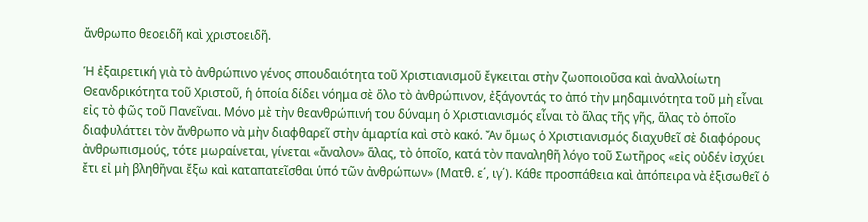ἄνθρωπο θεοειδῆ καὶ χριστοειδῆ.

Ἡ ἐξαιρετική γιὰ τὸ ἀνθρώπινο γένος σπουδαιότητα τοῦ Χριστιανισμοῦ ἔγκειται στὴν ζωοποιοῦσα καὶ ἀναλλοίωτη Θεανδρικότητα τοῦ Χριστοῦ, ἡ ὁποία δίδει νόημα σὲ ὅλο τὸ ἀνθρώπινον, ἐξάγοντάς το ἀπό τὴν μηδαμινότητα τοῦ μὴ εἶναι εἰς τὸ φῶς τοῦ Πανεῖναι. Μόνο μὲ τὴν θεανθρώπινή του δύναμη ὁ Χριστιανισμός εἶναι τὸ ἅλας τῆς γῆς, ἅλας τὸ ὁποῖο διαφυλάττει τὸν ἄνθρωπο νὰ μὴν διαφθαρεῖ στὴν ἁμαρτία καὶ στὸ κακό. Ἄν ὅμως ὁ Χριστιανισμός διαχυθεῖ σὲ διαφόρους ἀνθρωπισμούς, τότε μωραίνεται, γίνεται «ἄναλον» ἅλας, τὸ ὁποῖο, κατά τὸν παναληθῆ λόγο τοῦ Σωτῆρος «εἰς οὐδέν ἰσχύει ἔτι εἰ μὴ βληθῆναι ἔξω καὶ καταπατεῖσθαι ὑπό τῶν ἀνθρώπων» (Ματθ. ε΄, ιγ΄). Κάθε προσπάθεια καὶ ἀπόπειρα νὰ ἐξισωθεῖ ὁ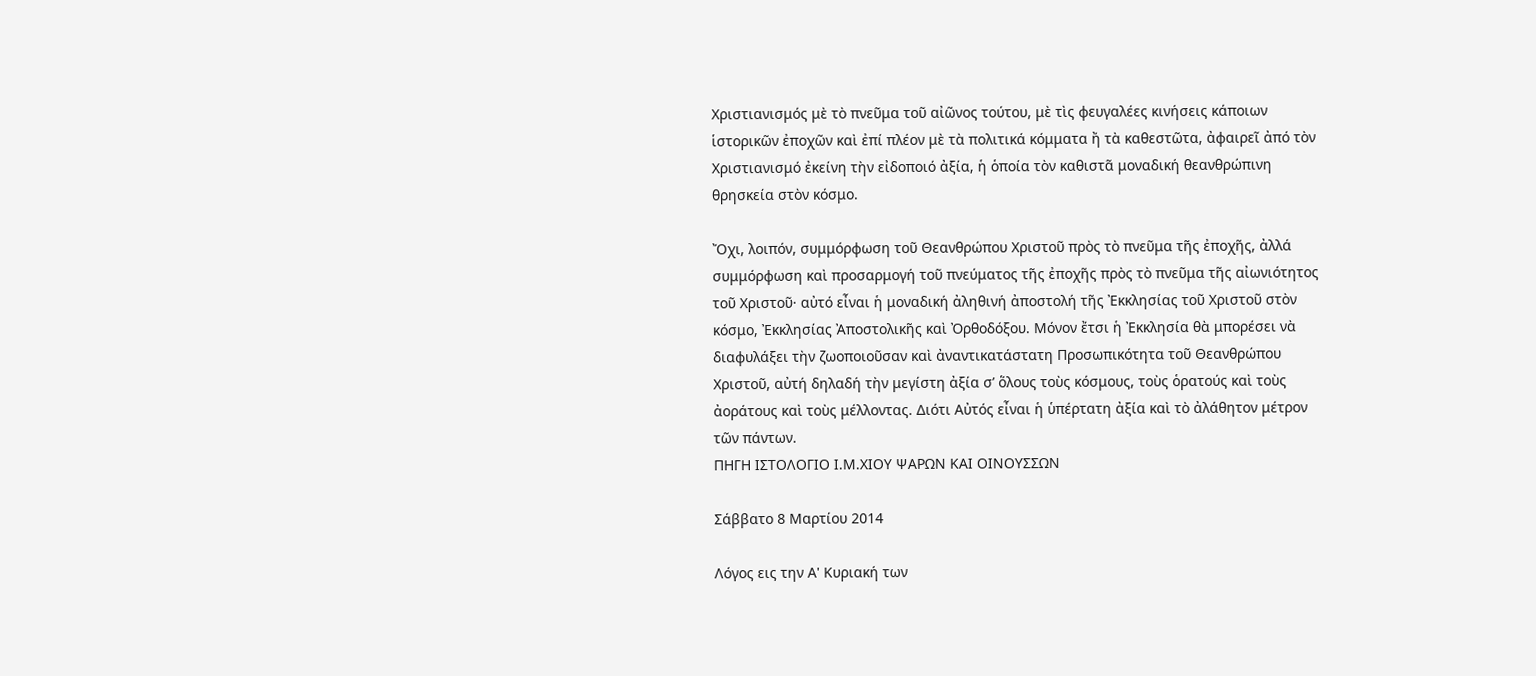Χριστιανισμός μὲ τὸ πνεῦμα τοῦ αἰῶνος τούτου, μὲ τὶς φευγαλέες κινήσεις κάποιων ἱστορικῶν ἐποχῶν καὶ ἐπί πλέον μὲ τὰ πολιτικά κόμματα ἤ τὰ καθεστῶτα, ἀφαιρεῖ ἀπό τὸν Χριστιανισμό ἐκείνη τὴν εἰδοποιό ἀξία, ἡ ὁποία τὸν καθιστᾶ μοναδική θεανθρώπινη θρησκεία στὸν κόσμο.

Ὄχι, λοιπόν, συμμόρφωση τοῦ Θεανθρώπου Χριστοῦ πρὸς τὸ πνεῦμα τῆς ἐποχῆς, ἀλλά συμμόρφωση καὶ προσαρμογή τοῦ πνεύματος τῆς ἐποχῆς πρὸς τὸ πνεῦμα τῆς αἰωνιότητος τοῦ Χριστοῦ· αὐτό εἶναι ἡ μοναδική ἀληθινή ἀποστολή τῆς Ἐκκλησίας τοῦ Χριστοῦ στὸν κόσμο, Ἐκκλησίας Ἀποστολικῆς καὶ Ὀρθοδόξου. Μόνον ἔτσι ἡ Ἐκκλησία θὰ μπορέσει νὰ διαφυλάξει τὴν ζωοποιοῦσαν καὶ ἀναντικατάστατη Προσωπικότητα τοῦ Θεανθρώπου Χριστοῦ, αὐτή δηλαδή τὴν μεγίστη ἀξία σ’ ὅλους τοὺς κόσμους, τοὺς ὁρατούς καὶ τοὺς ἀοράτους καὶ τοὺς μέλλοντας. Διότι Αὐτός εἶναι ἡ ὑπέρτατη ἀξία καὶ τὸ ἀλάθητον μέτρον τῶν πάντων.
ΠΗΓΗ ΙΣΤΟΛΟΓΙΟ Ι.Μ.ΧΙΟΥ ΨΑΡΩΝ ΚΑΙ ΟΙΝΟΥΣΣΩΝ

Σάββατο 8 Μαρτίου 2014

Λόγος εις την Α' Κυριακή των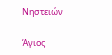Νηστειών

Άγιος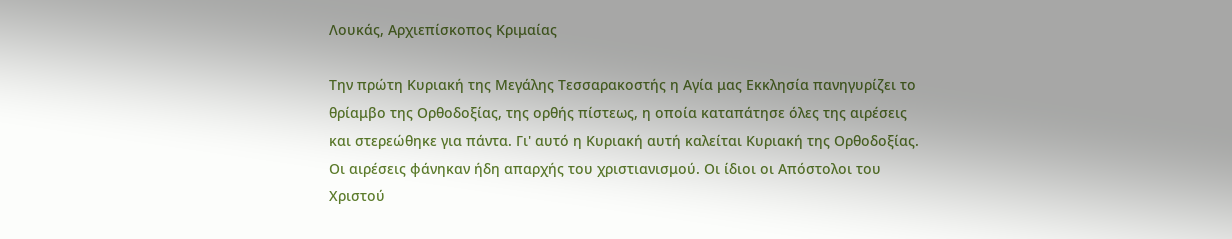Λουκάς, Αρχιεπίσκοπος Κριμαίας

Την πρώτη Κυριακή της Μεγάλης Τεσσαρακοστής η Αγία μας Εκκλησία πανηγυρίζει το θρίαμβο της Ορθοδοξίας, της ορθής πίστεως, η οποία καταπάτησε όλες της αιρέσεις και στερεώθηκε για πάντα. Γι' αυτό η Κυριακή αυτή καλείται Κυριακή της Ορθοδοξίας. Οι αιρέσεις φάνηκαν ήδη απαρχής του χριστιανισμού. Οι ίδιοι οι Απόστολοι του Χριστού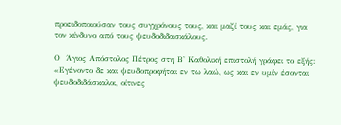προειδοποιούσαν τους συγχρόνους τους, και μαζί τους και εμάς, για τον κίνδυνο από τους ψευδοδιδασκάλους.

Ο  Άγιος Απόστολος Πέτρος στη Β' Καθολική επιστολή γράφει το εξής: «Εγένοντο δε και ψευδοπροφήται εν τω λαώ, ως και εν υμίν έσονται  ψευδοδιδάσκαλοι, οίτινες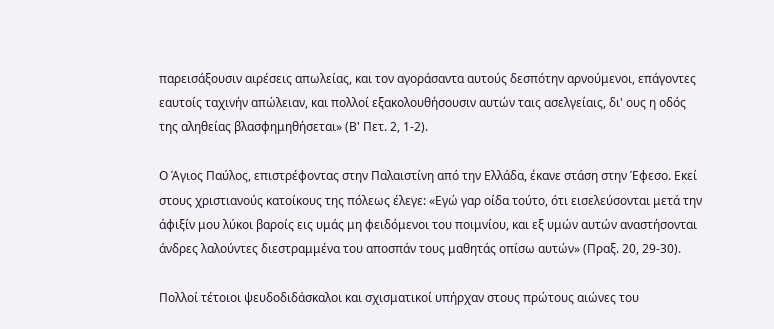παρεισάξουσιν αιρέσεις απωλείας, και τον αγοράσαντα αυτούς δεσπότην αρνούμενοι, επάγοντες εαυτοίς ταχινήν απώλειαν, και πολλοί εξακολουθήσουσιν αυτών ταις ασελγείαις, δι' ους η οδός της αληθείας βλασφημηθήσεται» (Β' Πετ. 2, 1-2).

Ο Άγιος Παύλος, επιστρέφοντας στην Παλαιστίνη από την Ελλάδα, έκανε στάση στην Έφεσο. Εκεί στους χριστιανούς κατοίκους της πόλεως έλεγε: «Εγώ γαρ οίδα τούτο, ότι εισελεύσονται μετά την άφιξίν μου λύκοι βαροίς εις υμάς μη φειδόμενοι του ποιμνίου, και εξ υμών αυτών αναστήσονται άνδρες λαλούντες διεστραμμένα του αποσπάν τους μαθητάς οπίσω αυτών» (Πραξ. 20, 29-30).

Πολλοί τέτοιοι ψευδοδιδάσκαλοι και σχισματικοί υπήρχαν στους πρώτους αιώνες του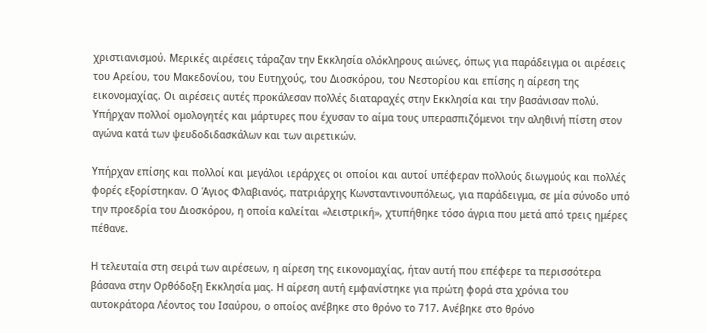χριστιανισμού. Μερικές αιρέσεις τάραζαν την Εκκλησία ολόκληρους αιώνες, όπως για παράδειγμα οι αιρέσεις του Αρείου, του Μακεδονίου, του Ευτηχούς, του Διοσκόρου, του Νεστορίου και επίσης η αίρεση της εικονομαχίας. Οι αιρέσεις αυτές προκάλεσαν πολλές διαταραχές στην Εκκλησία και την βασάνισαν πολύ. Υπήρχαν πολλοί ομολογητές και μάρτυρες που έχυσαν το αίμα τους υπερασπιζόμενοι την αληθινή πίστη στον αγώνα κατά των ψευδοδιδασκάλων και των αιρετικών.

Υπήρχαν επίσης και πολλοί και μεγάλοι ιεράρχες οι οποίοι και αυτοί υπέφεραν πολλούς διωγμούς και πολλές φορές εξορίστηκαν. Ο Άγιος Φλαβιανός, πατριάρχης Κωνσταντινουπόλεως, για παράδειγμα, σε μία σύνοδο υπό την προεδρία του Διοσκόρου, η οποία καλείται «λειστρική», χτυπήθηκε τόσο άγρια που μετά από τρεις ημέρες πέθανε.

Η τελευταία στη σειρά των αιρέσεων, η αίρεση της εικονομαχίας, ήταν αυτή που επέφερε τα περισσότερα βάσανα στην Ορθόδοξη Εκκλησία μας. Η αίρεση αυτή εμφανίστηκε για πρώτη φορά στα χρόνια του αυτοκράτορα Λέοντος του Ισαύρου, ο οποίος ανέβηκε στο θρόνο το 717. Ανέβηκε στο θρόνο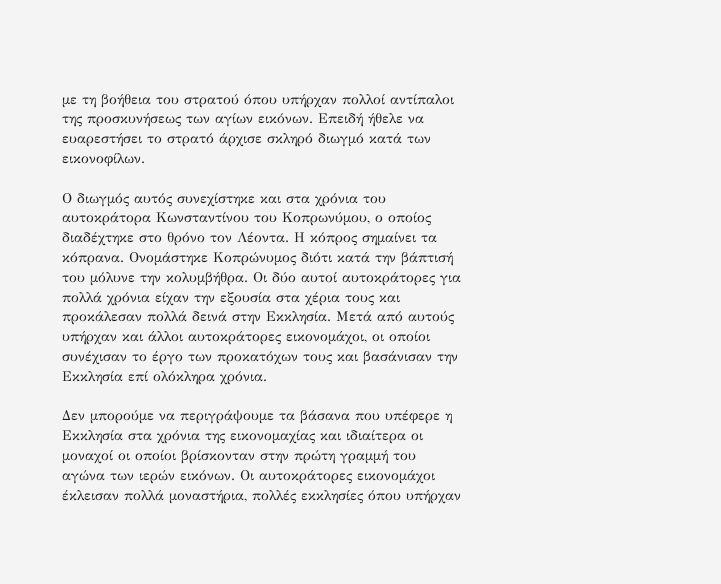με τη βοήθεια του στρατού όπου υπήρχαν πολλοί αντίπαλοι της προσκυνήσεως των αγίων εικόνων. Επειδή ήθελε να ευαρεστήσει το στρατό άρχισε σκληρό διωγμό κατά των εικονοφίλων.

Ο διωγμός αυτός συνεχίστηκε και στα χρόνια του αυτοκράτορα Κωνσταντίνου του Κοπρωνύμου, ο οποίος διαδέχτηκε στο θρόνο τον Λέοντα. Η κόπρος σημαίνει τα κόπρανα. Ονομάστηκε Κοπρώνυμος διότι κατά την βάπτισή του μόλυνε την κολυμβήθρα. Οι δύο αυτοί αυτοκράτορες για πολλά χρόνια είχαν την εξουσία στα χέρια τους και προκάλεσαν πολλά δεινά στην Εκκλησία. Μετά από αυτούς υπήρχαν και άλλοι αυτοκράτορες εικονομάχοι, οι οποίοι συνέχισαν το έργο των προκατόχων τους και βασάνισαν την Εκκλησία επί ολόκληρα χρόνια.

Δεν μπορούμε να περιγράψουμε τα βάσανα που υπέφερε η Εκκλησία στα χρόνια της εικονομαχίας και ιδιαίτερα οι μοναχοί οι οποίοι βρίσκονταν στην πρώτη γραμμή του αγώνα των ιερών εικόνων. Οι αυτοκράτορες εικονομάχοι έκλεισαν πολλά μοναστήρια, πολλές εκκλησίες όπου υπήρχαν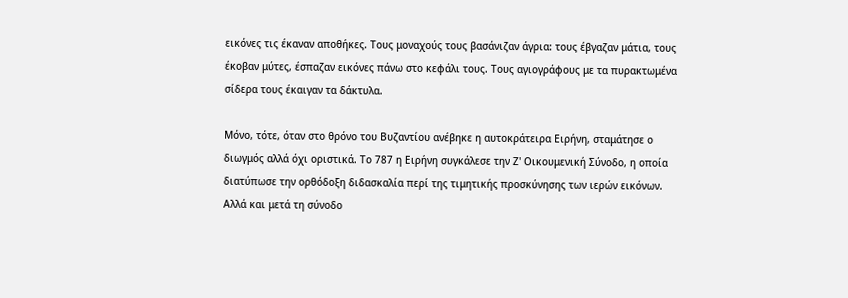εικόνες τις έκαναν αποθήκες. Τους μοναχούς τους βασάνιζαν άγρια: τους έβγαζαν μάτια, τους έκοβαν μύτες, έσπαζαν εικόνες πάνω στο κεφάλι τους. Τους αγιογράφους με τα πυρακτωμένα σίδερα τους έκαιγαν τα δάκτυλα.

Μόνο, τότε, όταν στο θρόνο του Βυζαντίου ανέβηκε η αυτοκράτειρα Ειρήνη, σταμάτησε ο διωγμός αλλά όχι οριστικά. Το 787 η Ειρήνη συγκάλεσε την Ζ' Οικουμενική Σύνοδο, η οποία διατύπωσε την ορθόδοξη διδασκαλία περί της τιμητικής προσκύνησης των ιερών εικόνων. Αλλά και μετά τη σύνοδο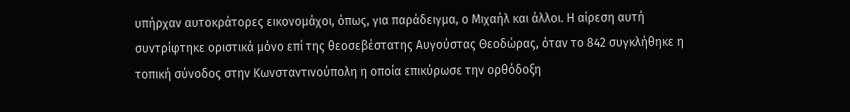υπήρχαν αυτοκράτορες εικονομάχοι, όπως, για παράδειγμα, ο Μιχαήλ και άλλοι. Η αίρεση αυτή συντρίφτηκε οριστικά μόνο επί της θεοσεβέστατης Αυγούστας Θεοδώρας, όταν το 842 συγκλήθηκε η τοπική σύνοδος στην Κωνσταντινούπολη η οποία επικύρωσε την ορθόδοξη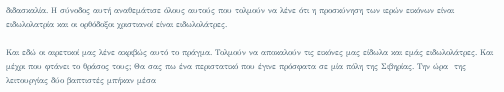διδασκαλία. Η σύνοδος αυτή αναθεμάτισε όλους αυτούς που τολμούν να λένε ότι η προσκύνηση των ιερών εικόνων είναι ειδωλολατρία και οι ορθόδοξοι χριστιανοί είναι ειδωλολάτρες.

Και εδώ οι αιρετικοί μας λένε ακριβώς αυτό το πράγμα. Τολμούν να αποκαλούν τις εικόνες μας είδωλα και εμάς ειδωλολάτρες. Και μέχρι που φτάνει το θράσος τους; Θα σας πω ένα περιστατικό που έγινε πρόσφατα σε μία πόλη της Σιβηρίας. Την ώρα  της λειτουργίας δύο βαπτιστές μπήκαν μέσα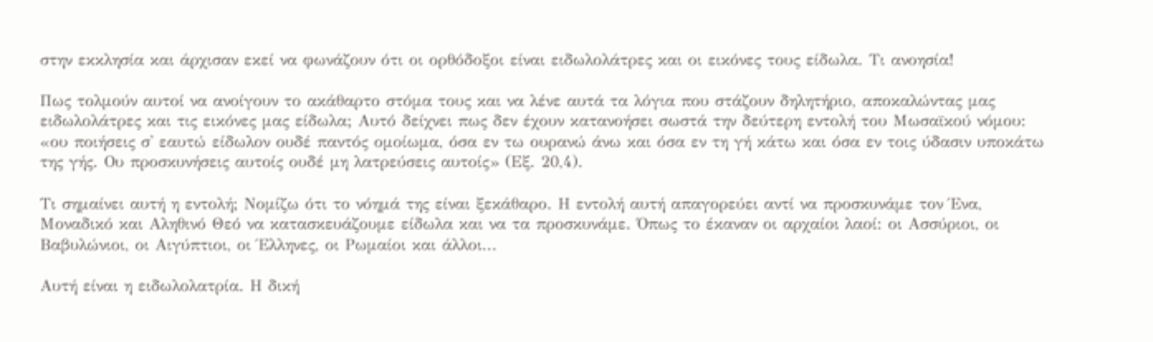στην εκκλησία και άρχισαν εκεί να φωνάζουν ότι οι ορθόδοξοι είναι ειδωλολάτρες και οι εικόνες τους είδωλα. Τι ανοησία!

Πως τολμούν αυτοί να ανοίγουν το ακάθαρτο στόμα τους και να λένε αυτά τα λόγια που στάζουν δηλητήριο, αποκαλώντας μας ειδωλολάτρες και τις εικόνες μας είδωλα; Αυτό δείχνει πως δεν έχουν κατανοήσει σωστά την δεύτερη εντολή του Μωσαϊκού νόμου: «ου ποιήσεις σ' εαυτώ είδωλον ουδέ παντός ομοίωμα, όσα εν τω ουρανώ άνω και όσα εν τη γή κάτω και όσα εν τοις ύδασιν υποκάτω της γής. Ου προσκυνήσεις αυτοίς ουδέ μη λατρεύσεις αυτοίς» (Εξ. 20,4).

Τι σημαίνει αυτή η εντολή; Νομίζω ότι το νόημά της είναι ξεκάθαρο. Η εντολή αυτή απαγορεύει αντί να προσκυνάμε τον Ένα, Μοναδικό και Αληθινό Θεό να κατασκευάζουμε είδωλα και να τα προσκυνάμε. Όπως το έκαναν οι αρχαίοι λαοί: οι Ασσύριοι, οι Βαβυλώνιοι, οι Αιγύπτιοι, οι Έλληνες, οι Ρωμαίοι και άλλοι...

Αυτή είναι η ειδωλολατρία. Η δική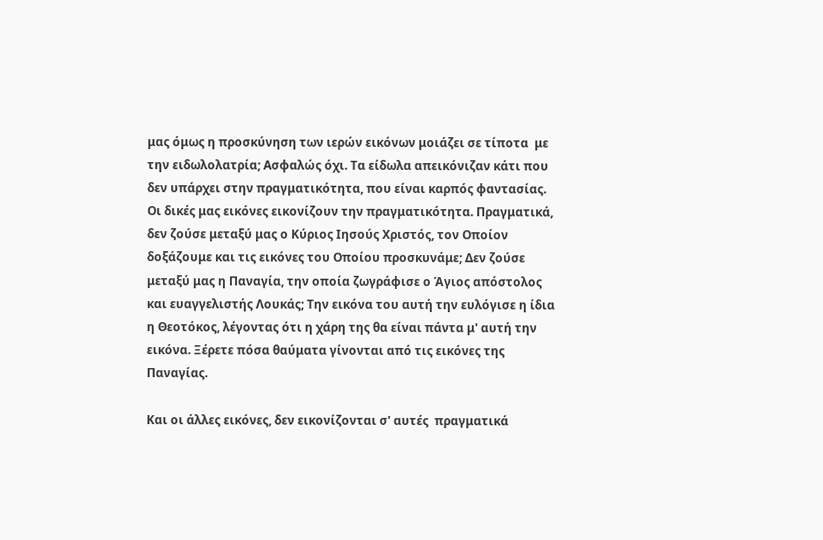μας όμως η προσκύνηση των ιερών εικόνων μοιάζει σε τίποτα  με την ειδωλολατρία; Ασφαλώς όχι. Τα είδωλα απεικόνιζαν κάτι που  δεν υπάρχει στην πραγματικότητα, που είναι καρπός φαντασίας. Οι δικές μας εικόνες εικονίζουν την πραγματικότητα. Πραγματικά, δεν ζούσε μεταξύ μας ο Κύριος Ιησούς Χριστός, τον Οποίον δοξάζουμε και τις εικόνες του Οποίου προσκυνάμε; Δεν ζούσε μεταξύ μας η Παναγία, την οποία ζωγράφισε ο Άγιος απόστολος και ευαγγελιστής Λουκάς; Την εικόνα του αυτή την ευλόγισε η ίδια η Θεοτόκος, λέγοντας ότι η χάρη της θα είναι πάντα μ' αυτή την εικόνα. Ξέρετε πόσα θαύματα γίνονται από τις εικόνες της Παναγίας.

Και οι άλλες εικόνες, δεν εικονίζονται σ' αυτές  πραγματικά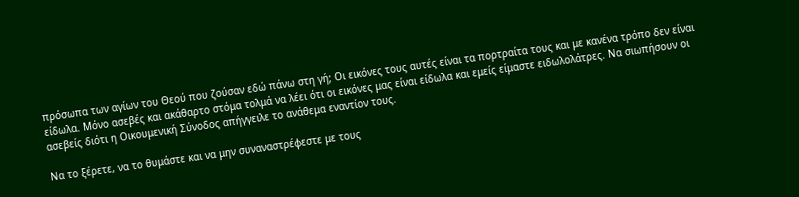πρόσωπα των αγίων του Θεού που ζούσαν εδώ πάνω στη γή; Οι εικόνες τους αυτές είναι τα πορτραίτα τους και με κανένα τρόπο δεν είναι είδωλα. Μόνο ασεβές και ακάθαρτο στόμα τολμά να λέει ότι οι εικόνες μας είναι είδωλα και εμείς είμαστε ειδωλολάτρες. Να σιωπήσουν οι ασεβείς διότι η Οικουμενική Σύνοδος απήγγειλε το ανάθεμα εναντίον τους.

Να το ξέρετε, να το θυμάστε και να μην συναναστρέφεστε με τους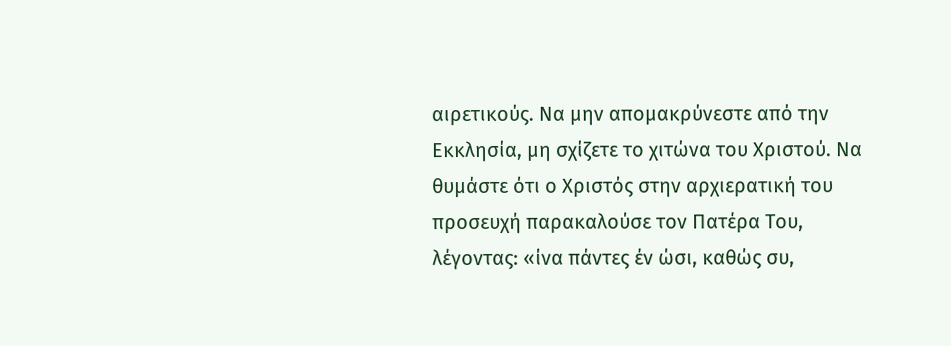αιρετικούς. Να μην απομακρύνεστε από την Εκκλησία, μη σχίζετε το χιτώνα του Χριστού. Να θυμάστε ότι ο Χριστός στην αρχιερατική του προσευχή παρακαλούσε τον Πατέρα Του, λέγοντας: «ίνα πάντες έν ώσι, καθώς συ,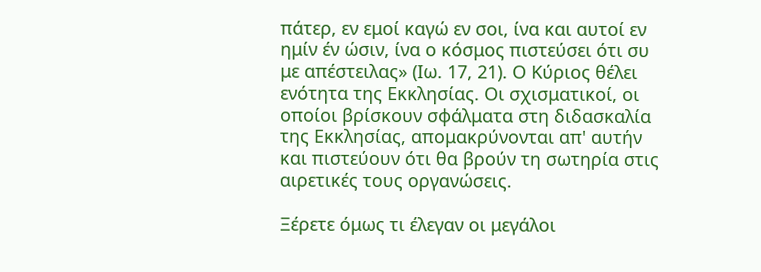πάτερ, εν εμοί καγώ εν σοι, ίνα και αυτοί εν ημίν έν ώσιν, ίνα ο κόσμος πιστεύσει ότι συ με απέστειλας» (Ιω. 17, 21). Ο Κύριος θέλει ενότητα της Εκκλησίας. Οι σχισματικοί, οι οποίοι βρίσκουν σφάλματα στη διδασκαλία της Εκκλησίας, απομακρύνονται απ' αυτήν και πιστεύουν ότι θα βρούν τη σωτηρία στις αιρετικές τους οργανώσεις.

Ξέρετε όμως τι έλεγαν οι μεγάλοι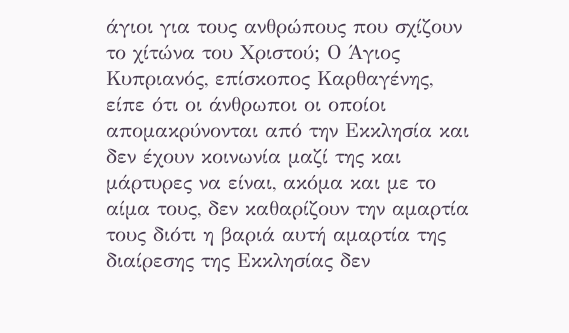άγιοι για τους ανθρώπους που σχίζουν το χίτώνα του Χριστού; Ο Άγιος Κυπριανός, επίσκοπος Καρθαγένης, είπε ότι οι άνθρωποι οι οποίοι απομακρύνονται από την Εκκλησία και δεν έχουν κοινωνία μαζί της και μάρτυρες να είναι, ακόμα και με το αίμα τους, δεν καθαρίζουν την αμαρτία τους διότι η βαριά αυτή αμαρτία της διαίρεσης της Εκκλησίας δεν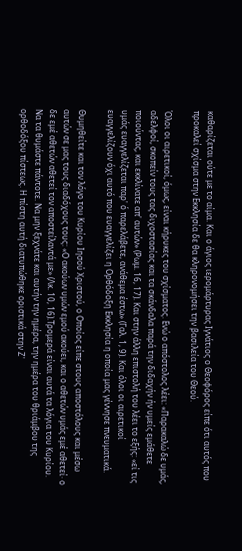καθαρίζεται ούτε με το αίμα. Και ο άγιος ιερομάρτυρας Ιγνάτιος ο Θεοφόρος είπε ότι αυτός που προκαλεί σχίσμα στην Εκκλησία δε θα κληρονομήσει την βασιλεία του Θεού.

Όλοι οι αιρετικοί, όμως, είναι κήρυκες του σχίσματος. Ενώ ο απόστολος λέει: «Παρακαλώ δε υμάς, αδελφοί, σκοπείν τους τας διχοστασίας και τα σκάνδαλα παρά την διδαχήν ήν υμείς εμάθετε ποιούντας, και εκκλίνατε απ' αυτών» (Ρωμ. 16, 17). Και στην άλλη επιστολή του λέει το εξής: «εί τις υμάς ευαγγελίζεται παρ' ό παρελάβετε, ανάθεμα έστω» (Γαλ. 1, 9). Και όλοι οι αιρετικοί ευαγγελίζουν όχι αυτό που ευαγγελίζει η Ορθόδοξη Εκκλησία η οποία μας γέννησε πνευματικά.

Θυμηθείτε και τον λόγο του Κυρίου Ιησού Χριστού, ο Οποίος είπε στους αποστόλους και μέσω αυτών σε μας τους διαδόχους τους: «Ο ακούων υμών εμού ακούει, και ο αθετών υμάς εμέ αθετεί· ο δε εμέ αθετών αθετεί τον αποστείλαντά με» (Λκ. 10, 16).Τρομερά είναι αυτά τα λόγια του Κυρίου. Να τα θυμάστε πάντοτε. Να μην ξεχνάτε και αυτήν την ημέρα, την ημέρα του θριάμβου της ορθοδόξου πίστεως. Η πίστη αυτή διατυπώθηκε οριστικά στην Ζ'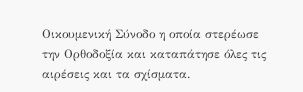Οικουμενική Σύνοδο η οποία στερέωσε την Ορθοδοξία και καταπάτησε όλες τις αιρέσεις και τα σχίσματα.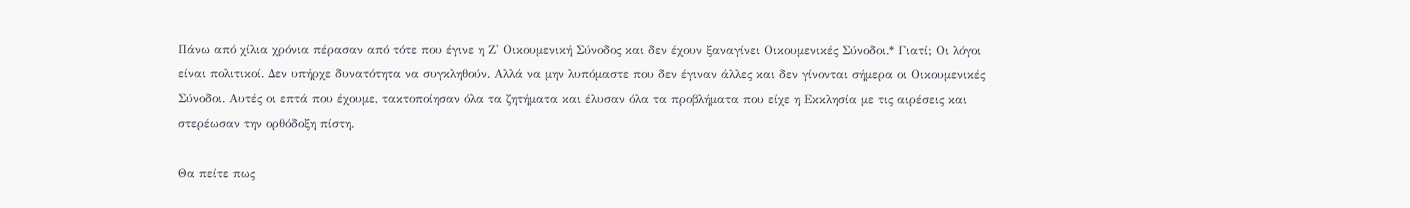Πάνω από χίλια χρόνια πέρασαν από τότε που έγινε η Ζ' Οικουμενική Σύνοδος και δεν έχουν ξαναγίνει Οικουμενικές Σύνοδοι.* Γιατί; Οι λόγοι είναι πολιτικοί. Δεν υπήρχε δυνατότητα να συγκληθούν. Αλλά να μην λυπόμαστε που δεν έγιναν άλλες και δεν γίνονται σήμερα οι Οικουμενικές Σύνοδοι. Αυτές οι επτά που έχουμε, τακτοποίησαν όλα τα ζητήματα και έλυσαν όλα τα προβλήματα που είχε η Εκκλησία με τις αιρέσεις και στερέωσαν την ορθόδοξη πίστη.

Θα πείτε πως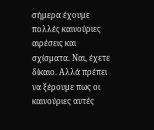σήμερα έχουμε πολλές καινούριες αιρέσεις και σχίσματα. Ναι, έχετε δίκαιο. Αλλά πρέπει να ξέρουμε πως οι καινούριες αυτές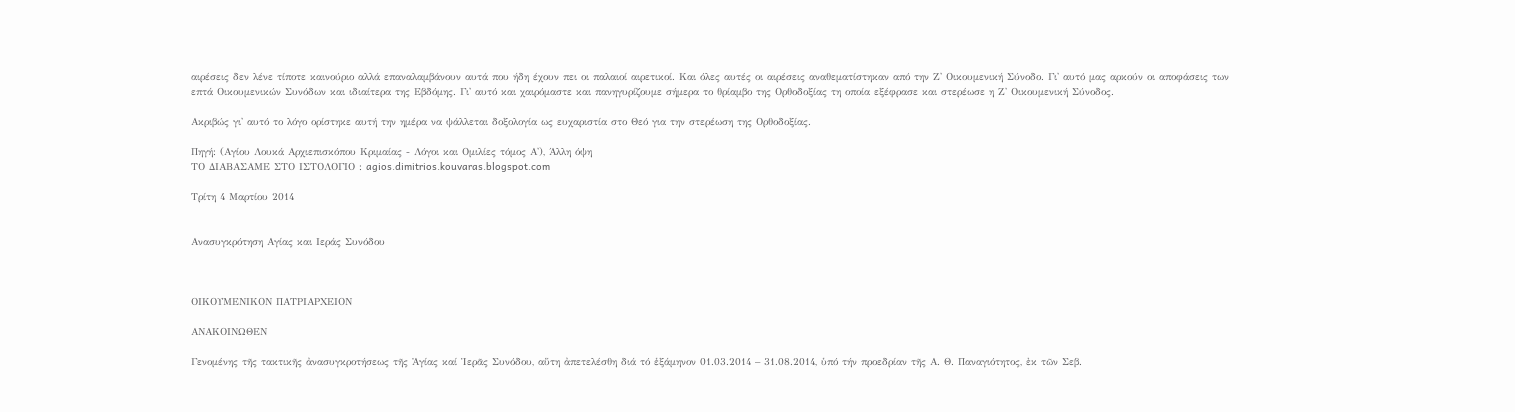αιρέσεις δεν λένε τίποτε καινούριο αλλά επαναλαμβάνουν αυτά που ήδη έχουν πει οι παλαιοί αιρετικοί. Και όλες αυτές οι αιρέσεις αναθεματίστηκαν από την Ζ' Οικουμενική Σύνοδο. Γι' αυτό μας αρκούν οι αποφάσεις των επτά Οικουμενικών Συνόδων και ιδιαίτερα της Εβδόμης. Γι' αυτό και χαιρόμαστε και πανηγυρίζουμε σήμερα το θρίαμβο της Ορθοδοξίας τη οποία εξέφρασε και στερέωσε η Ζ' Οικουμενική Σύνοδος.

Ακριβώς γι' αυτό το λόγο ορίστηκε αυτή την ημέρα να ψάλλεται δοξολογία ως ευχαριστία στο Θεό για την στερέωση της Ορθοδοξίας.

Πηγή: (Αγίου Λουκά Αρχιεπισκόπου Κριμαίας - Λόγοι και Ομιλίες τόμος Α'), Άλλη όψη
ΤΟ ΔΙΑΒΑΣΑΜΕ ΣΤΟ ΙΣΤΟΛΟΓΙΟ : agios.dimitrios.kouvaras.blogspot.com

Τρίτη 4 Μαρτίου 2014


Ανασυγκρότηση Αγίας και Ιεράς Συνόδου



ΟΙΚΟΥΜΕΝΙΚΟΝ ΠΑΤΡΙΑΡΧΕΙΟΝ

ΑΝΑΚΟΙΝΩΘΕΝ

Γενομένης τῆς τακτικῆς ἀνασυγκροτήσεως τῆς Ἁγίας καί Ἱερᾶς Συνόδου, αὕτη ἀπετελέσθη διά τό ἑξάμηνον 01.03.2014 – 31.08.2014, ὑπό τήν προεδρίαν τῆς Α. Θ. Παναγιότητος, ἐκ τῶν Σεβ.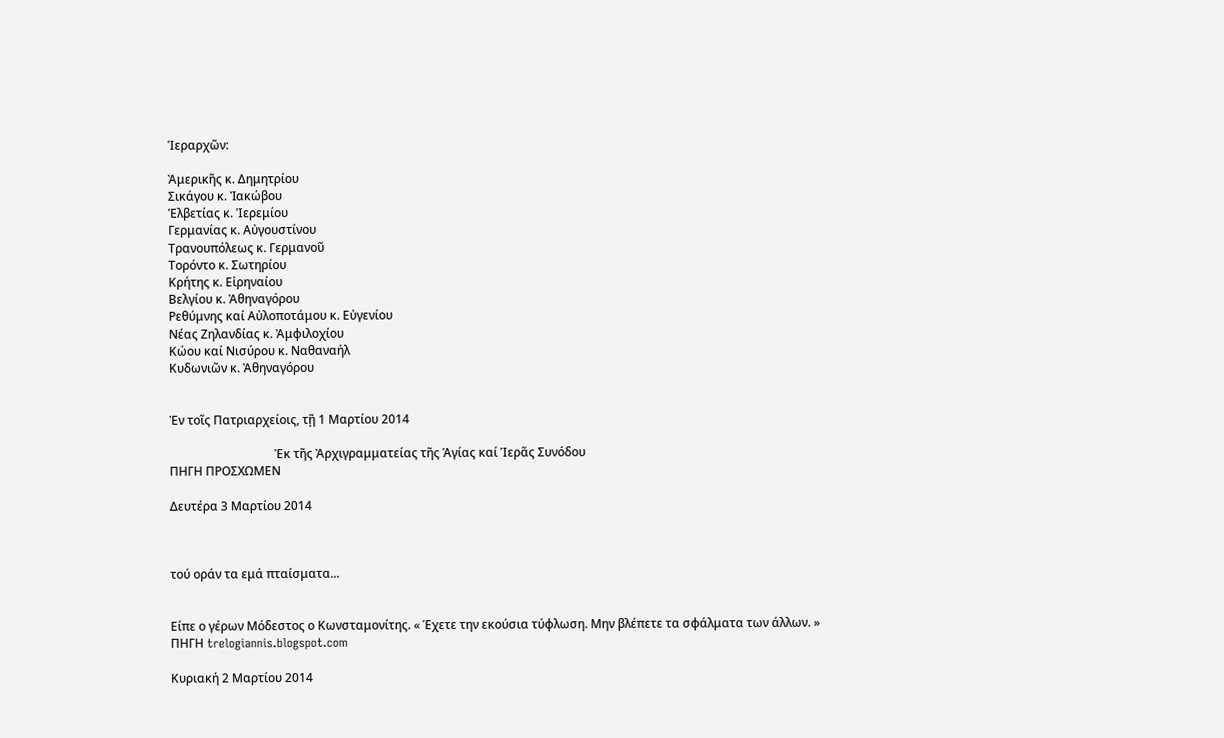Ἱεραρχῶν:

Ἀμερικῆς κ. Δημητρίου
Σικάγου κ. Ἰακώβου
Ἑλβετίας κ. Ἱερεμίου
Γερμανίας κ. Αὐγουστίνου
Τρανουπόλεως κ. Γερμανοῦ
Τορόντο κ. Σωτηρίου
Κρήτης κ. Εἰρηναίου
Βελγίου κ. Ἀθηναγόρου
Ρεθύμνης καί Αὐλοποτάμου κ. Εὐγενίου
Νέας Ζηλανδίας κ. Ἀμφιλοχίου
Κώου καί Νισύρου κ. Ναθαναήλ
Κυδωνιῶν κ. Ἀθηναγόρου


Ἐν τοῖς Πατριαρχείοις, τῇ 1 Μαρτίου 2014

                                   Ἐκ τῆς Ἀρχιγραμματείας τῆς Ἁγίας καί Ἱερᾶς Συνόδου
ΠΗΓΗ ΠΡΟΣΧΩΜΕΝ

Δευτέρα 3 Μαρτίου 2014



τού οράν τα εμά πταίσματα...


Είπε ο γέρων Μόδεστος ο Κωνσταμονίτης. « Έχετε την εκούσια τύφλωση. Μην βλέπετε τα σφάλματα των άλλων. »
ΠΗΓΗ trelogiannis.blogspot.com

Κυριακή 2 Μαρτίου 2014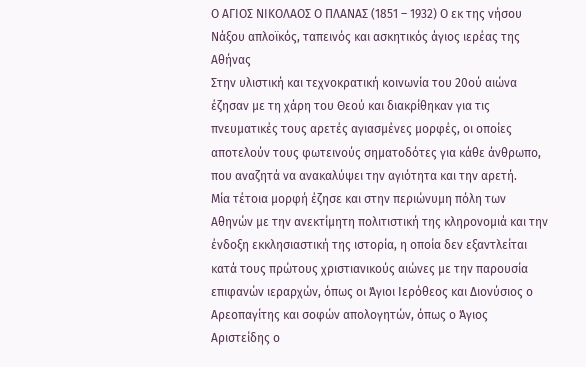Ο ΑΓΙΟΣ ΝΙΚΟΛΑΟΣ Ο ΠΛΑΝΑΣ (1851 – 1932) Ο εκ της νήσου Νάξου απλοϊκός, ταπεινός και ασκητικός άγιος ιερέας της Αθήνας
Στην υλιστική και τεχνοκρατική κοινωνία του 20ού αιώνα έζησαν με τη χάρη του Θεού και διακρίθηκαν για τις πνευματικές τους αρετές αγιασμένες μορφές, οι οποίες αποτελούν τους φωτεινούς σηματοδότες για κάθε άνθρωπο, που αναζητά να ανακαλύψει την αγιότητα και την αρετή.
Μία τέτοια μορφή έζησε και στην περιώνυμη πόλη των Αθηνών με την ανεκτίμητη πολιτιστική της κληρονομιά και την ένδοξη εκκλησιαστική της ιστορία, η οποία δεν εξαντλείται κατά τους πρώτους χριστιανικούς αιώνες με την παρουσία επιφανών ιεραρχών, όπως οι Άγιοι Ιερόθεος και Διονύσιος ο Αρεοπαγίτης και σοφών απολογητών, όπως ο Άγιος Αριστείδης ο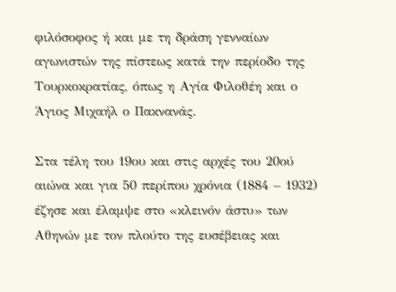φιλόσοφος ή και με τη δράση γενναίων αγωνιστών της πίστεως κατά την περίοδο της Τουρκοκρατίας, όπως η Αγία Φιλοθέη και ο Άγιος Μιχαήλ ο Πακνανάς.

Στα τέλη του 19ου και στις αρχές του 20ού αιώνα και για 50 περίπου χρόνια (1884 – 1932) έζησε και έλαμψε στο «κλεινόν άστυ» των Αθηνών με τον πλούτο της ευσέβειας και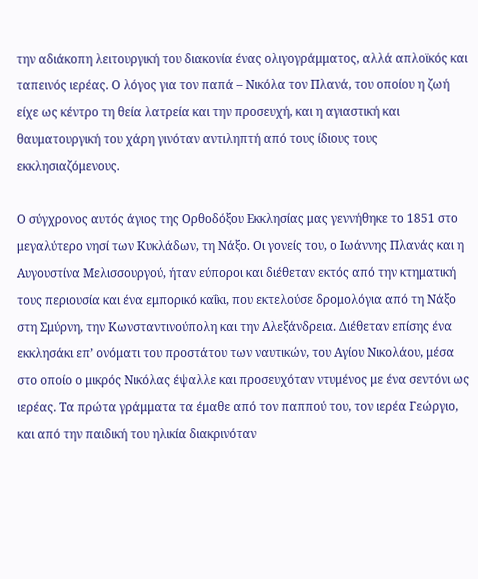την αδιάκοπη λειτουργική του διακονία ένας ολιγογράμματος, αλλά απλοϊκός και ταπεινός ιερέας. Ο λόγος για τον παπά – Νικόλα τον Πλανά, του οποίου η ζωή είχε ως κέντρο τη θεία λατρεία και την προσευχή, και η αγιαστική και θαυματουργική του χάρη γινόταν αντιληπτή από τους ίδιους τους εκκλησιαζόμενους.

Ο σύγχρονος αυτός άγιος της Ορθοδόξου Εκκλησίας μας γεννήθηκε το 1851 στο μεγαλύτερο νησί των Κυκλάδων, τη Νάξο. Οι γονείς του, ο Ιωάννης Πλανάς και η Αυγουστίνα Μελισσουργού, ήταν εύποροι και διέθεταν εκτός από την κτηματική τους περιουσία και ένα εμπορικό καΐκι, που εκτελούσε δρομολόγια από τη Νάξο στη Σμύρνη, την Κωνσταντινούπολη και την Αλεξάνδρεια. Διέθεταν επίσης ένα εκκλησάκι επ’ ονόματι του προστάτου των ναυτικών, του Αγίου Νικολάου, μέσα στο οποίο ο μικρός Νικόλας έψαλλε και προσευχόταν ντυμένος με ένα σεντόνι ως ιερέας. Τα πρώτα γράμματα τα έμαθε από τον παππού του, τον ιερέα Γεώργιο, και από την παιδική του ηλικία διακρινόταν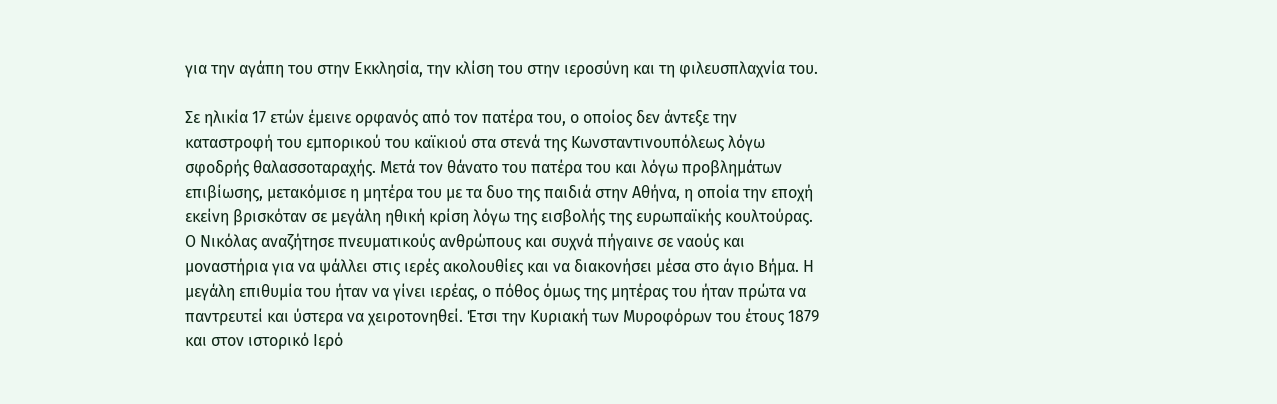για την αγάπη του στην Εκκλησία, την κλίση του στην ιεροσύνη και τη φιλευσπλαχνία του.

Σε ηλικία 17 ετών έμεινε ορφανός από τον πατέρα του, ο οποίος δεν άντεξε την καταστροφή του εμπορικού του καϊκιού στα στενά της Κωνσταντινουπόλεως λόγω σφοδρής θαλασσοταραχής. Μετά τον θάνατο του πατέρα του και λόγω προβλημάτων επιβίωσης, μετακόμισε η μητέρα του με τα δυο της παιδιά στην Αθήνα, η οποία την εποχή εκείνη βρισκόταν σε μεγάλη ηθική κρίση λόγω της εισβολής της ευρωπαϊκής κουλτούρας. Ο Νικόλας αναζήτησε πνευματικούς ανθρώπους και συχνά πήγαινε σε ναούς και μοναστήρια για να ψάλλει στις ιερές ακολουθίες και να διακονήσει μέσα στο άγιο Βήμα. Η μεγάλη επιθυμία του ήταν να γίνει ιερέας, ο πόθος όμως της μητέρας του ήταν πρώτα να παντρευτεί και ύστερα να χειροτονηθεί. Έτσι την Κυριακή των Μυροφόρων του έτους 1879 και στον ιστορικό Ιερό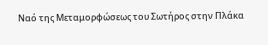Ναό της Μεταμορφώσεως του Σωτήρος στην Πλάκα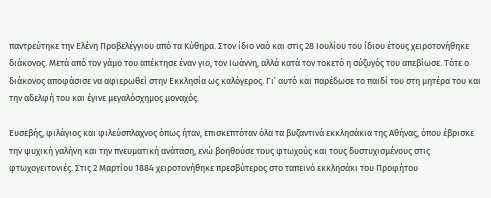παντρεύτηκε την Ελένη Προβελέγγιου από τα Κύθηρα. Στον ίδιο ναό και στις 28 Ιουλίου του ίδιου έτους χειροτονήθηκε διάκονος. Μετά από τον γάμο του απέκτησε έναν γιο, τον Ιωάννη, αλλά κατά τον τοκετό η σύζυγός του απεβίωσε. Τότε ο διάκονος αποφάσισε να αφιερωθεί στην Εκκλησία ως καλόγερος. Γι’ αυτό και παρέδωσε το παιδί του στη μητέρα του και την αδελφή του και έγινε μεγαλόσχημος μοναχός.

Ευσεβής, φιλάγιος και φιλεύσπλαχνος όπως ήταν, επισκεπτόταν όλα τα βυζαντινά εκκλησάκια της Αθήνας, όπου έβρισκε την ψυχική γαλήνη και την πνευματική ανάταση, ενώ βοηθούσε τους φτωχούς και τους δυστυχισμένους στις φτωχογειτονιές. Στις 2 Μαρτίου 1884 χειροτονήθηκε πρεσβύτερος στο ταπεινό εκκλησάκι του Προφήτου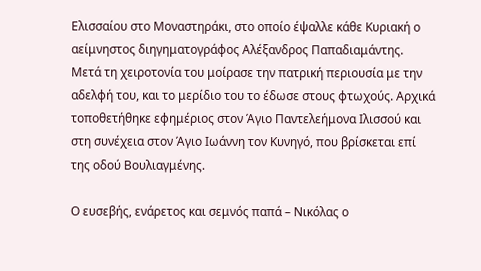Ελισσαίου στο Μοναστηράκι, στο οποίο έψαλλε κάθε Κυριακή ο αείμνηστος διηγηματογράφος Αλέξανδρος Παπαδιαμάντης. Μετά τη χειροτονία του μοίρασε την πατρική περιουσία με την αδελφή του, και το μερίδιο του το έδωσε στους φτωχούς. Αρχικά τοποθετήθηκε εφημέριος στον Άγιο Παντελεήμονα Ιλισσού και στη συνέχεια στον Άγιο Ιωάννη τον Κυνηγό, που βρίσκεται επί της οδού Βουλιαγμένης.

Ο ευσεβής, ενάρετος και σεμνός παπά – Νικόλας ο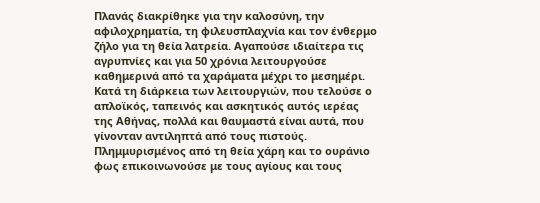Πλανάς διακρίθηκε για την καλοσύνη, την αφιλοχρηματία, τη φιλευσπλαχνία και τον ένθερμο ζήλο για τη θεία λατρεία. Αγαπούσε ιδιαίτερα τις αγρυπνίες και για 50 χρόνια λειτουργούσε καθημερινά από τα χαράματα μέχρι το μεσημέρι. Κατά τη διάρκεια των λειτουργιών, που τελούσε ο απλοϊκός, ταπεινός και ασκητικός αυτός ιερέας της Αθήνας, πολλά και θαυμαστά είναι αυτά, που γίνονταν αντιληπτά από τους πιστούς. Πλημμυρισμένος από τη θεία χάρη και το ουράνιο φως επικοινωνούσε με τους αγίους και τους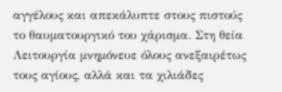αγγέλους και απεκάλυπτε στους πιστούς το θαυματουργικό του χάρισμα. Στη θεία Λειτουργία μνημόνευε όλους ανεξαιρέτως τους αγίους, αλλά και τα χιλιάδες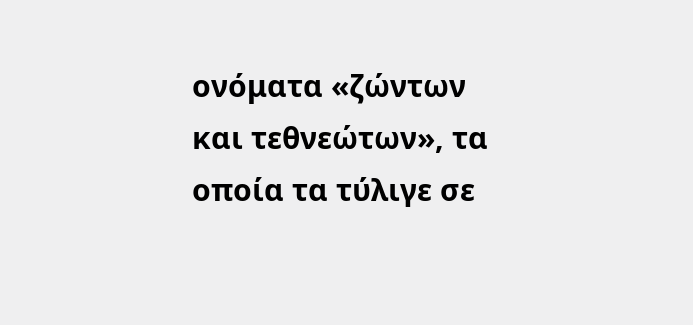ονόματα «ζώντων και τεθνεώτων», τα οποία τα τύλιγε σε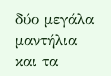δύο μεγάλα μαντήλια και τα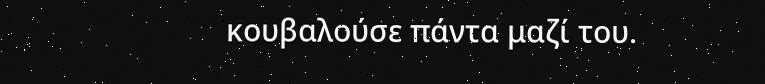κουβαλούσε πάντα μαζί του.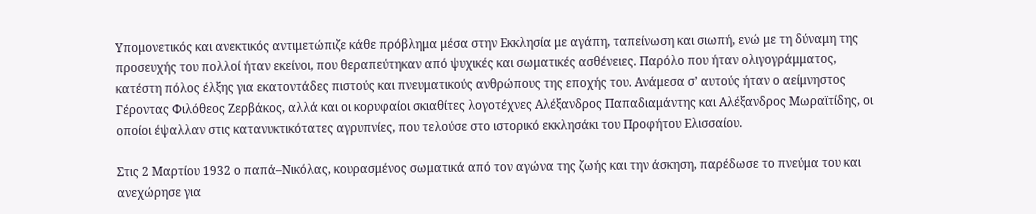Υπομονετικός και ανεκτικός αντιμετώπιζε κάθε πρόβλημα μέσα στην Εκκλησία με αγάπη, ταπείνωση και σιωπή, ενώ με τη δύναμη της προσευχής του πολλοί ήταν εκείνοι, που θεραπεύτηκαν από ψυχικές και σωματικές ασθένειες. Παρόλο που ήταν ολιγογράμματος, κατέστη πόλος έλξης για εκατοντάδες πιστούς και πνευματικούς ανθρώπους της εποχής του. Ανάμεσα σ’ αυτούς ήταν ο αείμνηστος Γέροντας Φιλόθεος Ζερβάκος, αλλά και οι κορυφαίοι σκιαθίτες λογοτέχνες Αλέξανδρος Παπαδιαμάντης και Αλέξανδρος Μωραϊτίδης, οι οποίοι έψαλλαν στις κατανυκτικότατες αγρυπνίες, που τελούσε στο ιστορικό εκκλησάκι του Προφήτου Ελισσαίου.

Στις 2 Μαρτίου 1932 ο παπά–Νικόλας, κουρασμένος σωματικά από τον αγώνα της ζωής και την άσκηση, παρέδωσε το πνεύμα του και ανεχώρησε για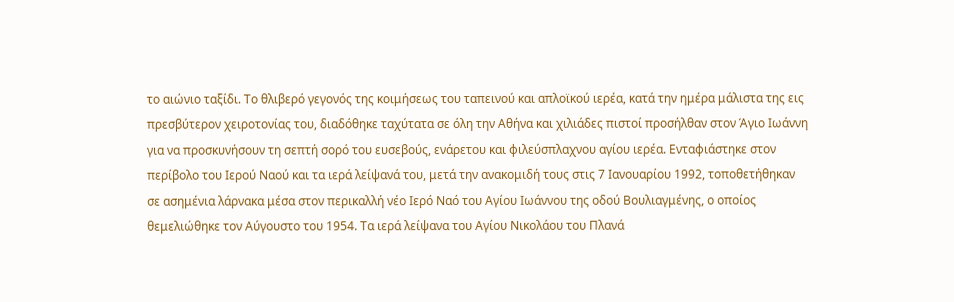το αιώνιο ταξίδι. Το θλιβερό γεγονός της κοιμήσεως του ταπεινού και απλοϊκού ιερέα, κατά την ημέρα μάλιστα της εις πρεσβύτερον χειροτονίας του, διαδόθηκε ταχύτατα σε όλη την Αθήνα και χιλιάδες πιστοί προσήλθαν στον Άγιο Ιωάννη για να προσκυνήσουν τη σεπτή σορό του ευσεβούς, ενάρετου και φιλεύσπλαχνου αγίου ιερέα. Ενταφιάστηκε στον περίβολο του Ιερού Ναού και τα ιερά λείψανά του, μετά την ανακομιδή τους στις 7 Ιανουαρίου 1992, τοποθετήθηκαν σε ασημένια λάρνακα μέσα στον περικαλλή νέο Ιερό Ναό του Αγίου Ιωάννου της οδού Βουλιαγμένης, ο οποίος θεμελιώθηκε τον Αύγουστο του 1954. Τα ιερά λείψανα του Αγίου Νικολάου του Πλανά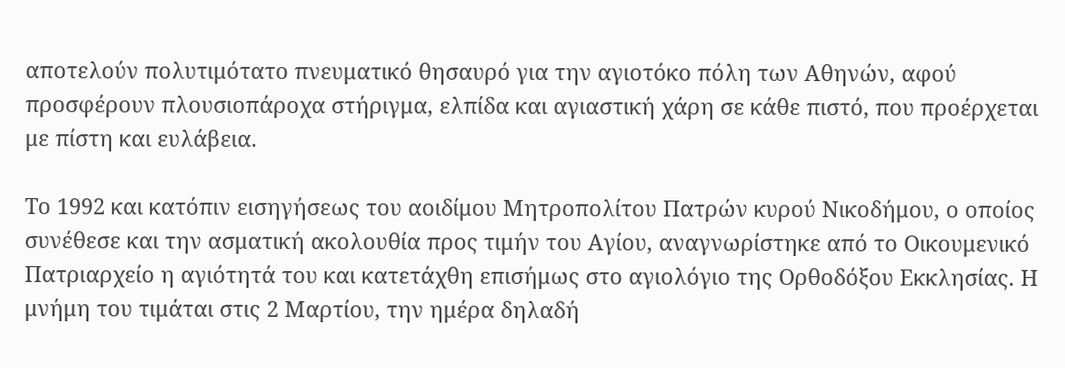αποτελούν πολυτιμότατο πνευματικό θησαυρό για την αγιοτόκο πόλη των Αθηνών, αφού προσφέρουν πλουσιοπάροχα στήριγμα, ελπίδα και αγιαστική χάρη σε κάθε πιστό, που προέρχεται με πίστη και ευλάβεια.

Το 1992 και κατόπιν εισηγήσεως του αοιδίμου Μητροπολίτου Πατρών κυρού Νικοδήμου, ο οποίος συνέθεσε και την ασματική ακολουθία προς τιμήν του Αγίου, αναγνωρίστηκε από το Οικουμενικό Πατριαρχείο η αγιότητά του και κατετάχθη επισήμως στο αγιολόγιο της Ορθοδόξου Εκκλησίας. Η μνήμη του τιμάται στις 2 Μαρτίου, την ημέρα δηλαδή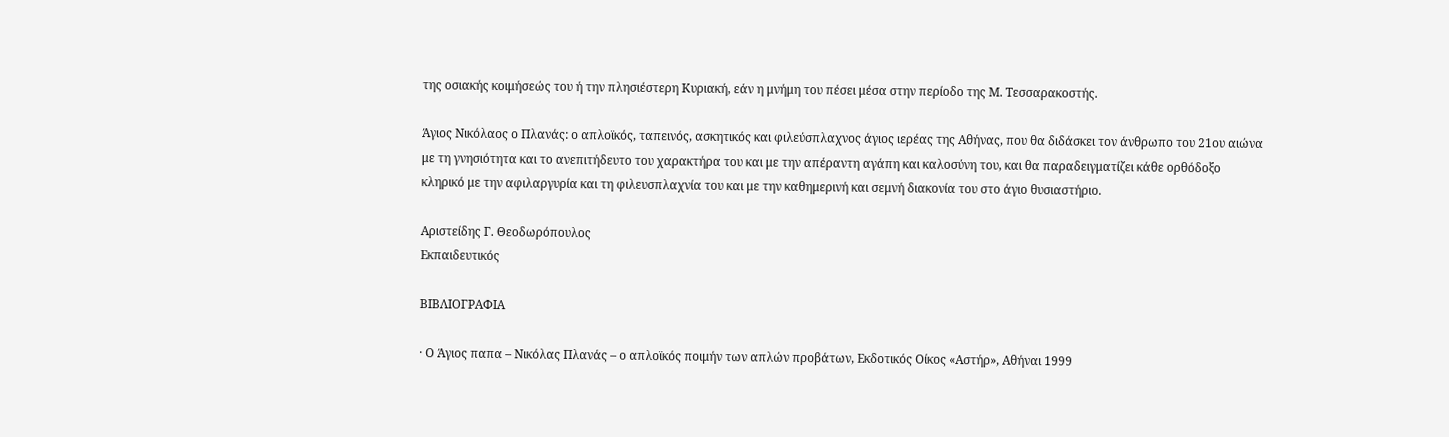της οσιακής κοιμήσεώς του ή την πλησιέστερη Κυριακή, εάν η μνήμη του πέσει μέσα στην περίοδο της Μ. Τεσσαρακοστής.

Άγιος Νικόλαος ο Πλανάς: ο απλοϊκός, ταπεινός, ασκητικός και φιλεύσπλαχνος άγιος ιερέας της Αθήνας, που θα διδάσκει τον άνθρωπο του 21ου αιώνα με τη γνησιότητα και το ανεπιτήδευτο του χαρακτήρα του και με την απέραντη αγάπη και καλοσύνη του, και θα παραδειγματίζει κάθε ορθόδοξο κληρικό με την αφιλαργυρία και τη φιλευσπλαχνία του και με την καθημερινή και σεμνή διακονία του στο άγιο θυσιαστήριο.

Αριστείδης Γ. Θεοδωρόπουλος
Εκπαιδευτικός

ΒΙΒΛΙΟΓΡΑΦΙΑ

· Ο Άγιος παπα – Νικόλας Πλανάς – ο απλοϊκός ποιμήν των απλών προβάτων, Εκδοτικός Οίκος «Αστήρ», Αθήναι 1999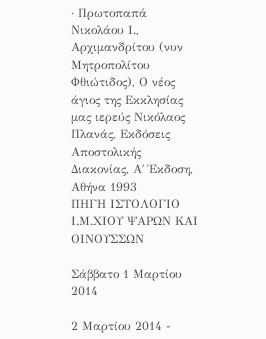· Πρωτοπαπά Νικολάου Ι., Αρχιμανδρίτου (νυν Μητροπολίτου Φθιώτιδος), Ο νέος άγιος της Εκκλησίας μας ιερεύς Νικόλαος Πλανάς, Εκδόσεις Αποστολικής Διακονίας, Α΄ Έκδοση, Αθήνα 1993
ΠΗΓΗ ΙΣΤΟΛΟΓΙΟ Ι.Μ.ΧΙΟΥ ΨΑΡΩΝ ΚΑΙ ΟΙΝΟΥΣΣΩΝ

Σάββατο 1 Μαρτίου 2014

2 Μαρτίου 2014 -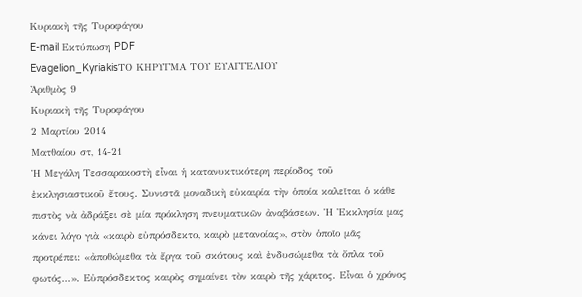Κυριακὴ τῆς Τυροφάγου
E-mail Εκτύπωση PDF
Evagelion_KyriakisΤΟ ΚΗΡΥΓΜΑ ΤΟΥ ΕΥΑΓΓΕΛΙΟΥ
Ἀριθμὸς 9
Κυριακὴ τῆς Τυροφάγου
2 Μαρτίου 2014
Ματθαίου στ, 14-21
Ἡ Μεγάλη Τεσσαρακοστὴ εἶναι ἡ κατανυκτικότερη περίοδος τοῦ ἐκκλησιαστικοῦ ἔτους. Συνιστᾶ μοναδικὴ εὐκαιρία τὴν ὁποία καλεῖται ὁ κάθε πιστὸς νὰ ἀδράξει σὲ μία πρόκληση πνευματικῶν ἀναβάσεων. Ἡ Ἐκκλησία μας κάνει λόγο γιὰ «καιρὸ εὐπρόσδεκτο, καιρὸ μετανοίας», στὸν ὁποῖο μᾶς προτρέπει: «ἀποθώμεθα τὰ ἔργα τοῦ σκότους καὶ ἐνδυσώμεθα τὰ ὄπλα τοῦ φωτός…». Εὐπρόσδεκτος καιρὸς σημαίνει τὸν καιρὸ τῆς χάριτος. Εἶναι ὁ χρόνος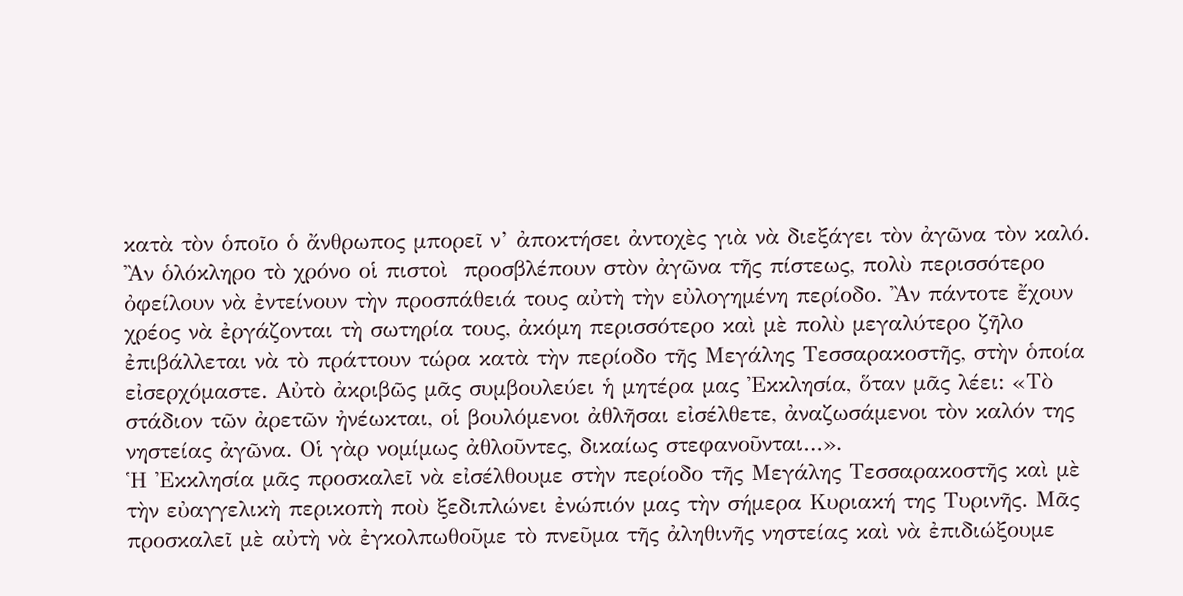κατὰ τὸν ὁποῖο ὁ ἄνθρωπος μπορεῖ ν’ ἀποκτήσει ἀντοχὲς γιὰ νὰ διεξάγει τὸν ἀγῶνα τὸν καλό. Ἂν ὁλόκληρο τὸ χρόνο οἱ πιστοὶ  προσβλέπουν στὸν ἀγῶνα τῆς πίστεως, πολὺ περισσότερο ὀφείλουν νὰ ἐντείνουν τὴν προσπάθειά τους αὐτὴ τὴν εὐλογημένη περίοδο. Ἂν πάντοτε ἔχουν χρέος νὰ ἐργάζονται τὴ σωτηρία τους, ἀκόμη περισσότερο καὶ μὲ πολὺ μεγαλύτερο ζῆλο ἐπιβάλλεται νὰ τὸ πράττουν τώρα κατὰ τὴν περίοδο τῆς Μεγάλης Τεσσαρακοστῆς, στὴν ὁποία εἰσερχόμαστε. Αὐτὸ ἀκριβῶς μᾶς συμβουλεύει ἡ μητέρα μας Ἐκκλησία, ὅταν μᾶς λέει: «Τὸ στάδιον τῶν ἀρετῶν ἠνέωκται, οἱ βουλόμενοι ἀθλῆσαι εἰσέλθετε, ἀναζωσάμενοι τὸν καλόν της νηστείας ἀγῶνα. Οἱ γὰρ νομίμως ἀθλοῦντες, δικαίως στεφανοῦνται…».
Ἡ Ἐκκλησία μᾶς προσκαλεῖ νὰ εἰσέλθουμε στὴν περίοδο τῆς Μεγάλης Τεσσαρακοστῆς καὶ μὲ τὴν εὐαγγελικὴ περικοπὴ ποὺ ξεδιπλώνει ἐνώπιόν μας τὴν σήμερα Κυριακή της Τυρινῆς. Μᾶς προσκαλεῖ μὲ αὐτὴ νὰ ἐγκολπωθοῦμε τὸ πνεῦμα τῆς ἀληθινῆς νηστείας καὶ νὰ ἐπιδιώξουμε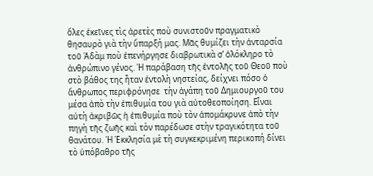ὅλες ἐκεῖνες τὶς ἀρετὲς ποὺ συνιστοῦν πραγματικὸ θησαυρὸ γιὰ τὴν ὕπαρξή μας. Μᾶς θυμίζει τὴν ἀνταρσία τοῦ Ἀδὰμ ποὺ ἐπενήργησε διαβρωτικὰ σ’ ὁλόκληρο τὸ ἀνθρώπινο γένος. Ἡ παράβαση τῆς ἐντολῆς τοῦ Θεοῦ ποὺ στὸ βάθος της ἦταν ἐντολὴ νηστείας, δείχνει πόσο ὁ ἄνθρωπος περιφρόνησε  τὴν ἀγάπη τοῦ Δημιουργοῦ του μέσα ἀπὸ τὴν ἐπιθυμία του γιὰ αὐτοθεοποίηση. Εἶναι αὐτὴ ἀκριβῶς ἡ ἐπιθυμία ποὺ τὸν ἀπομάκρυνε ἀπὸ τὴν πηγὴ τῆς ζωῆς καὶ τὸν παρέδωσε στὴν τραγικότητα τοῦ θανάτου. Ἡ Ἐκκλησία μὲ τὴ συγκεκριμένη περικοπή δίνει τὸ ὑπόβαθρο τῆς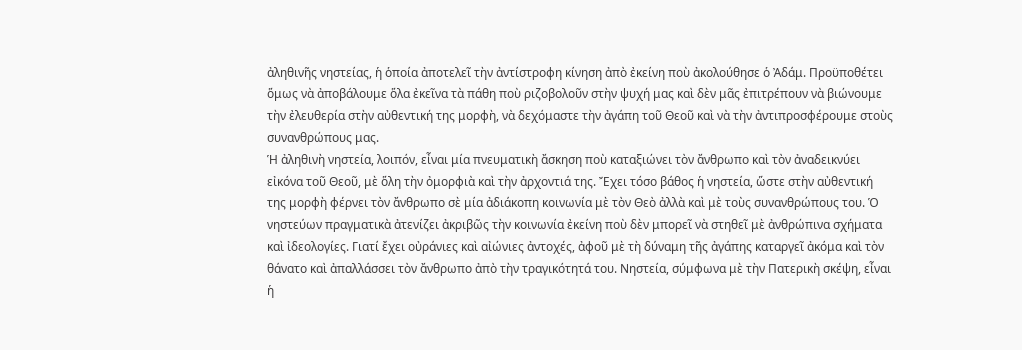ἀληθινῆς νηστείας, ἡ ὁποία ἀποτελεῖ τὴν ἀντίστροφη κίνηση ἀπὸ ἐκείνη ποὺ ἀκολούθησε ὁ Ἀδάμ. Προϋποθέτει ὅμως νὰ ἀποβάλουμε ὅλα ἐκεῖνα τὰ πάθη ποὺ ριζοβολοῦν στὴν ψυχή μας καὶ δὲν μᾶς ἐπιτρέπουν νὰ βιώνουμε τὴν ἐλευθερία στὴν αὐθεντική της μορφὴ, νὰ δεχόμαστε τὴν ἀγάπη τοῦ Θεοῦ καὶ νὰ τὴν ἀντιπροσφέρουμε στοὺς συνανθρώπους μας.
Ἡ ἀληθινὴ νηστεία, λοιπόν, εἶναι μία πνευματικὴ ἄσκηση ποὺ καταξιώνει τὸν ἄνθρωπο καὶ τὸν ἀναδεικνύει εἰκόνα τοῦ Θεοῦ, μὲ ὅλη τὴν ὀμορφιὰ καὶ τὴν ἀρχοντιά της. Ἔχει τόσο βάθος ἡ νηστεία, ὥστε στὴν αὐθεντική της μορφὴ φέρνει τὸν ἄνθρωπο σὲ μία ἀδιάκοπη κοινωνία μὲ τὸν Θεὸ ἀλλὰ καὶ μὲ τοὺς συνανθρώπους του. Ὁ νηστεύων πραγματικὰ ἀτενίζει ἀκριβῶς τὴν κοινωνία ἐκείνη ποὺ δὲν μπορεῖ νὰ στηθεῖ μὲ ἀνθρώπινα σχήματα καὶ ἰδεολογίες. Γιατί ἔχει οὐράνιες καὶ αἰώνιες ἀντοχές, ἀφοῦ μὲ τὴ δύναμη τῆς ἀγάπης καταργεῖ ἀκόμα καὶ τὸν θάνατο καὶ ἀπαλλάσσει τὸν ἄνθρωπο ἀπὸ τὴν τραγικότητά του. Νηστεία, σύμφωνα μὲ τὴν Πατερικὴ σκέψη, εἶναι ἡ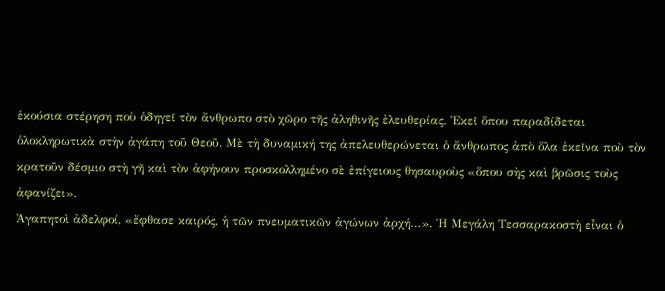ἑκούσια στέρηση ποὺ ὁδηγεῖ τὸν ἄνθρωπο στὸ χῶρο τῆς ἀληθινῆς ἐλευθερίας. Ἐκεῖ ὅπου παραδίδεται ὁλοκληρωτικὰ στὴν ἀγάπη τοῦ Θεοῦ. Μὲ τὴ δυναμική της ἀπελευθερώνεται ὁ ἄνθρωπος ἀπὸ ὅλα ἐκεῖνα ποὺ τὸν κρατοῦν δέσμιο στὴ γῆ καὶ τὸν ἀφήνουν προσκολλημένο σὲ ἐπίγειους θησαυροὺς «ὅπου σὴς καὶ βρῶσις τοὺς ἀφανίζει».
Ἀγαπητοὶ ἀδελφοί, «ἔφθασε καιρός, ἡ τῶν πνευματικῶν ἀγώνων ἀρχή…». Ἡ Μεγάλη Τεσσαρακοστὴ εἶναι ὁ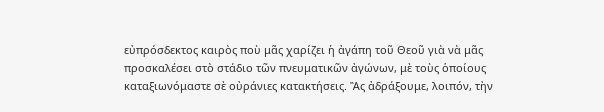εὐπρόσδεκτος καιρὸς ποὺ μᾶς χαρίζει ἡ ἀγάπη τοῦ Θεοῦ γιὰ νὰ μᾶς προσκαλέσει στὸ στάδιο τῶν πνευματικῶν ἀγώνων, μὲ τοὺς ὁποίους καταξιωνόμαστε σὲ οὐράνιες κατακτήσεις. Ἂς ἀδράξουμε, λοιπόν, τὴν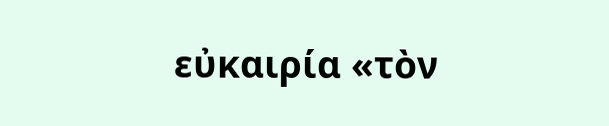εὐκαιρία «τὸν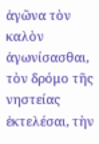ἀγῶνα τὸν καλὸν ἀγωνίσασθαι, τὸν δρόμο τῆς νηστείας ἐκτελέσαι, τὴν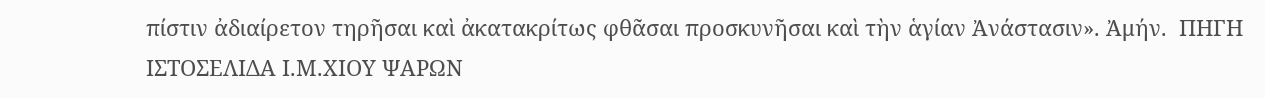πίστιν ἀδιαίρετον τηρῆσαι καὶ ἀκατακρίτως φθᾶσαι προσκυνῆσαι καὶ τὴν ἁγίαν Ἀνάστασιν». Ἀμήν.  ΠΗΓΗ ΙΣΤΟΣΕΛΙΔΑ Ι.Μ.ΧΙΟΥ ΨΑΡΩΝ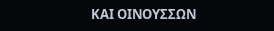ΚΑΙ ΟΙΝΟΥΣΣΩΝ